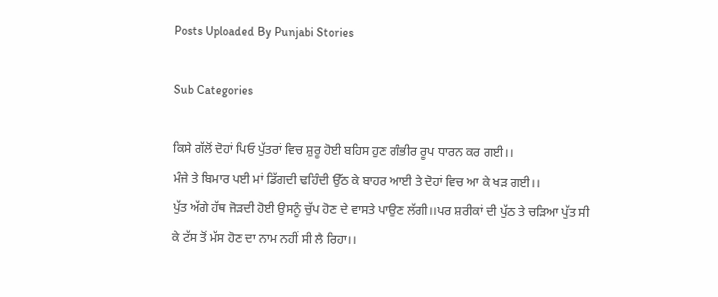Posts Uploaded By Punjabi Stories

Sub Categories

ਕਿਸੇ ਗੱਲੋਂ ਦੋਹਾਂ ਪਿਓ ਪੁੱਤਰਾਂ ਵਿਚ ਸ਼ੁਰੂ ਹੋਈ ਬਹਿਸ ਹੁਣ ਗੰਭੀਰ ਰੂਪ ਧਾਰਨ ਕਰ ਗਈ।।
ਮੰਜੇ ਤੇ ਬਿਮਾਰ ਪਈ ਮਾਂ ਡਿੱਗਦੀ ਢਹਿੰਦੀ ਉੱਠ ਕੇ ਬਾਹਰ ਆਈ ਤੇ ਦੋਹਾਂ ਵਿਚ ਆ ਕੇ ਖੜ ਗਈ।।
ਪੁੱਤ ਅੱਗੇ ਹੱਥ ਜੋੜਦੀ ਹੋਈ ਉਸਨੂੰ ਚੁੱਪ ਹੋਣ ਦੇ ਵਾਸਤੇ ਪਾਉਣ ਲੱਗੀ।।ਪਰ ਸ਼ਰੀਕਾਂ ਦੀ ਪੁੱਠ ਤੇ ਚੜਿਆ ਪੁੱਤ ਸੀ ਕੇ ਟੱਸ ਤੋਂ ਮੱਸ ਹੋਣ ਦਾ ਨਾਮ ਨਹੀਂ ਸੀ ਲੈ ਰਿਹਾ।।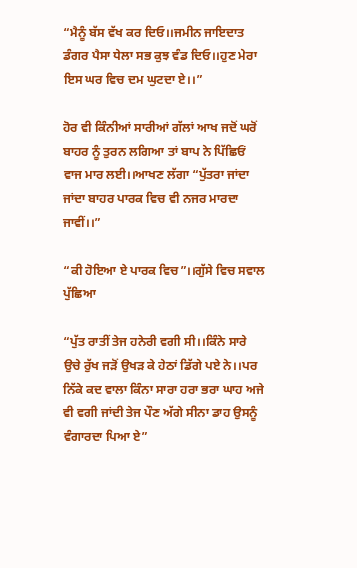“ਮੈਨੂੰ ਬੱਸ ਵੱਖ ਕਰ ਦਿਓ।।ਜਮੀਨ ਜਾਇਦਾਤ ਡੰਗਰ ਪੈਸਾ ਧੇਲਾ ਸਭ ਕੁਝ ਵੰਡ ਦਿਓ।।ਹੁਣ ਮੇਰਾ ਇਸ ਘਰ ਵਿਚ ਦਮ ਘੁਟਦਾ ਏ।।”

ਹੋਰ ਵੀ ਕਿੰਨੀਆਂ ਸਾਰੀਆਂ ਗੱਲਾਂ ਆਖ ਜਦੋਂ ਘਰੋਂ ਬਾਹਰ ਨੂੰ ਤੁਰਨ ਲਗਿਆ ਤਾਂ ਬਾਪ ਨੇ ਪਿੱਛਿਓਂ ਵਾਜ ਮਾਰ ਲਈ।।ਆਖਣ ਲੱਗਾ “ਪੁੱਤਰਾ ਜਾਂਦਾ ਜਾਂਦਾ ਬਾਹਰ ਪਾਰਕ ਵਿਚ ਵੀ ਨਜਰ ਮਾਰਦਾ ਜਾਵੀਂ।।”

“ਕੀ ਹੋਇਆ ਏ ਪਾਰਕ ਵਿਚ”।।ਗੁੱਸੇ ਵਿਚ ਸਵਾਲ ਪੁੱਛਿਆ

“ਪੁੱਤ ਰਾਤੀਂ ਤੇਜ ਹਨੇਰੀ ਵਗੀ ਸੀ।।ਕਿੰਨੇ ਸਾਰੇ ਉਚੇ ਰੁੱਖ ਜੜੋਂ ਉਖੜ ਕੇ ਹੇਠਾਂ ਡਿੱਗੇ ਪਏ ਨੇ।।ਪਰ ਨਿੱਕੇ ਕਦ ਵਾਲਾ ਕਿੰਨਾ ਸਾਰਾ ਹਰਾ ਭਰਾ ਘਾਹ ਅਜੇ ਵੀ ਵਗੀ ਜਾਂਦੀ ਤੇਜ ਪੌਣ ਅੱਗੇ ਸੀਨਾ ਡਾਹ ਉਸਨੂੰ ਵੰਗਾਰਦਾ ਪਿਆ ਏ”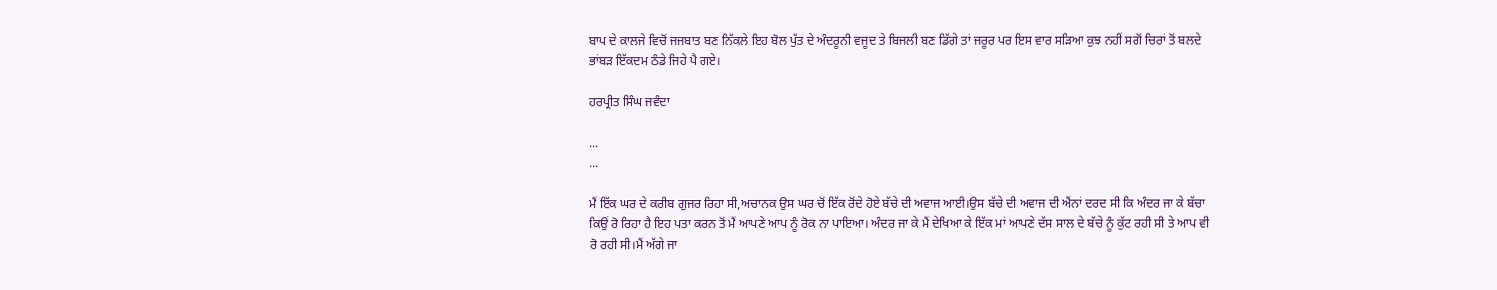ਬਾਪ ਦੇ ਕਾਲਜੇ ਵਿਚੋਂ ਜਜਬਾਤ ਬਣ ਨਿੱਕਲੇ ਇਹ ਬੋਲ ਪੁੱਤ ਦੇ ਅੰਦਰੂਨੀ ਵਜੂਦ ਤੇ ਬਿਜਲੀ ਬਣ ਡਿੱਗੇ ਤਾਂ ਜਰੂਰ ਪਰ ਇਸ ਵਾਰ ਸੜਿਆ ਕੁਝ ਨਹੀਂ ਸਗੋਂ ਚਿਰਾਂ ਤੋਂ ਬਲਦੇ ਭਾਂਬੜ ਇੱਕਦਮ ਠੰਡੇ ਜਿਹੇ ਪੈ ਗਏ।

ਹਰਪ੍ਰੀਤ ਸਿੰਘ ਜਵੰਦਾ

...
...

ਮੈਂ ਇੱਕ ਘਰ ਦੇ ਕਰੀਬ ਗੁਜਰ ਰਿਹਾ ਸੀ,ਅਚਾਨਕ ਉਸ ਘਰ ਚੋਂ ਇੱਕ ਰੋਂਦੇ ਹੋਏ ਬੱਚੇ ਦੀ ਅਵਾਜ ਆਈ।ਉਸ ਬੱਚੇ ਦੀ ਅਵਾਜ ਦੀ ਐਂਨਾਂ ਦਰਦ ਸੀ ਕਿ ਅੰਦਰ ਜਾ ਕੇ ਬੱਚਾ ਕਿਉਂ ਰੋ ਰਿਹਾ ਹੈ ਇਹ ਪਤਾ ਕਰਨ ਤੋਂ ਮੈਂ ਆਪਣੇ ਆਪ ਨੂੰ ਰੋਕ ਨਾ ਪਾਇਆ। ਅੰਦਰ ਜਾ ਕੇ ਮੈਂ ਦੇਖਿਆ ਕੇ ਇੱਕ ਮਾਂ ਆਪਣੇ ਦੱਸ ਸਾਲ ਦੇ ਬੱਚੇ ਨੂੰ ਕੁੱਟ ਰਹੀ ਸੀ ਤੇ ਆਪ ਵੀ ਰੋ ਰਹੀ ਸੀ।ਮੈਂ ਅੱਗੇ ਜਾ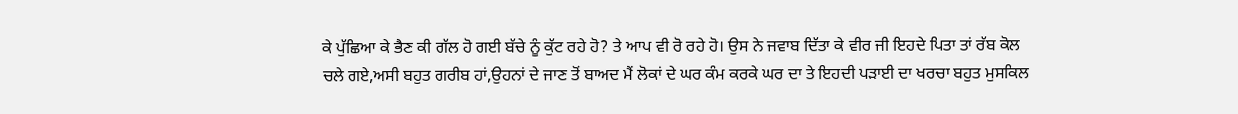ਕੇ ਪੁੱਛਿਆ ਕੇ ਭੈਣ ਕੀ ਗੱਲ ਹੋ ਗਈ ਬੱਚੇ ਨੂੰ ਕੁੱਟ ਰਹੇ ਹੋ? ਤੇ ਆਪ ਵੀ ਰੋ ਰਹੇ ਹੋ। ਉਸ ਨੇ ਜਵਾਬ ਦਿੱਤਾ ਕੇ ਵੀਰ ਜੀ ਇਹਦੇ ਪਿਤਾ ਤਾਂ ਰੱਬ ਕੋਲ ਚਲੇ ਗਏ,ਅਸੀ ਬਹੁਤ ਗਰੀਬ ਹਾਂ,ਉਹਨਾਂ ਦੇ ਜਾਣ ਤੋਂ ਬਾਅਦ ਮੈਂ ਲੋਕਾਂ ਦੇ ਘਰ ਕੰਮ ਕਰਕੇ ਘਰ ਦਾ ਤੇ ਇਹਦੀ ਪੜਾਈ ਦਾ ਖਰਚਾ ਬਹੁਤ ਮੁਸਕਿਲ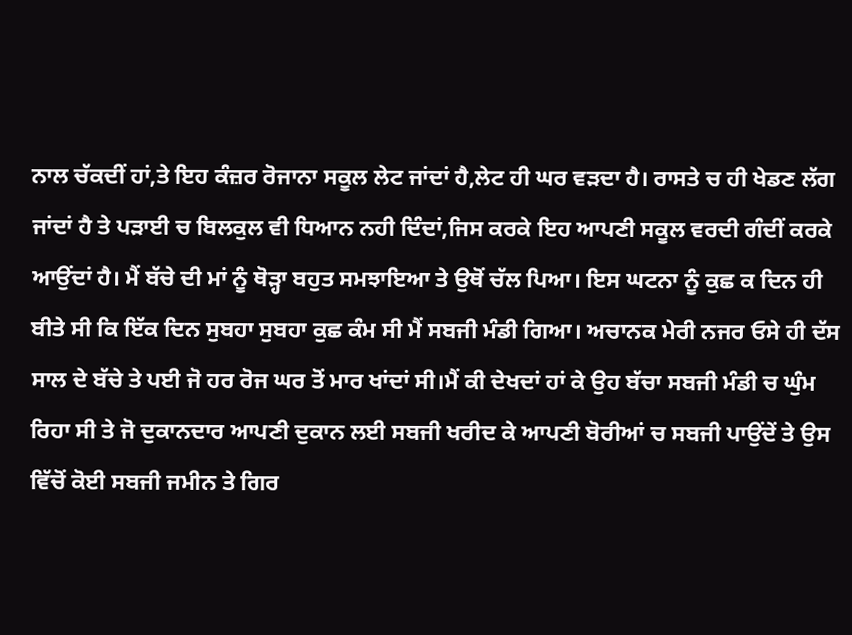ਨਾਲ ਚੱਕਦੀਂ ਹਾਂ,ਤੇ ਇਹ ਕੰਜ਼ਰ ਰੋਜਾਨਾ ਸਕੂਲ ਲੇਟ ਜਾਂਦਾਂ ਹੈ,ਲੇਟ ਹੀ ਘਰ ਵੜਦਾ ਹੈ। ਰਾਸਤੇ ਚ ਹੀ ਖੇਡਣ ਲੱਗ ਜਾਂਦਾਂ ਹੈ ਤੇ ਪੜਾਈ ਚ ਬਿਲਕੁਲ ਵੀ ਧਿਆਨ ਨਹੀ ਦਿੰਦਾਂ,ਜਿਸ ਕਰਕੇ ਇਹ ਆਪਣੀ ਸਕੂਲ ਵਰਦੀ ਗੰਦੀਂ ਕਰਕੇ ਆਉਂਦਾਂ ਹੈ। ਮੈਂ ਬੱਚੇ ਦੀ ਮਾਂ ਨੂੰ ਥੋੜ੍ਹਾ ਬਹੁਤ ਸਮਝਾਇਆ ਤੇ ਉਥੋਂ ਚੱਲ ਪਿਆ। ਇਸ ਘਟਨਾ ਨੂੰ ਕੁਛ ਕ ਦਿਨ ਹੀ ਬੀਤੇ ਸੀ ਕਿ ਇੱਕ ਦਿਨ ਸੁਬਹਾ ਸੁਬਹਾ ਕੁਛ ਕੰਮ ਸੀ ਮੈਂ ਸਬਜੀ ਮੰਡੀ ਗਿਆ। ਅਚਾਨਕ ਮੇਰੀ ਨਜਰ ਓਸੇ ਹੀ ਦੱਸ ਸਾਲ ਦੇ ਬੱਚੇ ਤੇ ਪਈ ਜੋ ਹਰ ਰੋਜ ਘਰ ਤੋਂ ਮਾਰ ਖਾਂਦਾਂ ਸੀ।ਮੈਂ ਕੀ ਦੇਖਦਾਂ ਹਾਂ ਕੇ ਉਹ ਬੱਚਾ ਸਬਜੀ ਮੰਡੀ ਚ ਘੁੰਮ ਰਿਹਾ ਸੀ ਤੇ ਜੋ ਦੁਕਾਨਦਾਰ ਆਪਣੀ ਦੁਕਾਨ ਲਈ ਸਬਜੀ ਖਰੀਦ ਕੇ ਆਪਣੀ ਬੋਰੀਆਂ ਚ ਸਬਜੀ ਪਾਉਂਦੇਂ ਤੇ ਉਸ ਵਿੱਚੋਂ ਕੋਈ ਸਬਜੀ ਜਮੀਨ ਤੇ ਗਿਰ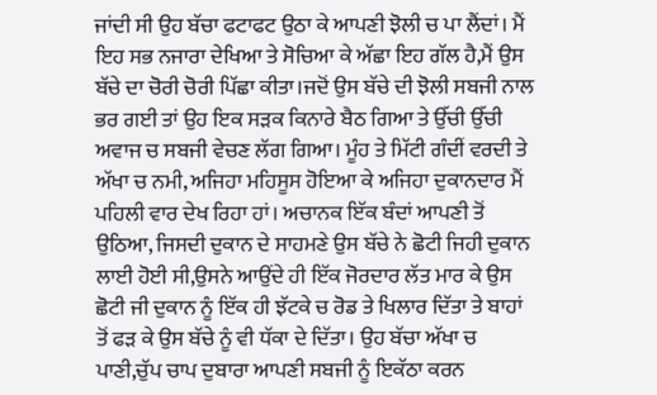ਜਾਂਦੀ ਸੀ ਉਹ ਬੱਚਾ ਫਟਾਫਟ ਉਠਾ ਕੇ ਆਪਣੀ ਝੋਲੀ ਚ ਪਾ ਲੈਂਦਾਂ। ਮੈਂ ਇਹ ਸਭ ਨਜਾਰਾ ਦੇਖਿਆ ਤੇ ਸੋਚਿਆ ਕੇ ਅੱਛਾ ਇਹ ਗੱਲ ਹੈ,ਮੈਂ ਉਸ ਬੱਚੇ ਦਾ ਚੋਰੀ ਚੋਰੀ ਪਿੱਛਾ ਕੀਤਾ।ਜਦੋਂ ਉਸ ਬੱਚੇ ਦੀ ਝੋਲੀ ਸਬਜੀ ਨਾਲ ਭਰ ਗਈ ਤਾਂ ਉਹ ਇਕ ਸੜਕ ਕਿਨਾਰੇ ਬੈਠ ਗਿਆ ਤੇ ਉੱਚੀ ਉੱਚੀ ਅਵਾਜ ਚ ਸਬਜੀ ਵੇਚਣ ਲੱਗ ਗਿਆ। ਮੂੰਹ ਤੇ ਮਿੱਟੀ ਗੰਦੀਂ ਵਰਦੀ ਤੇ ਅੱਖਾ ਚ ਨਮੀ, ਅਜਿਹਾ ਮਹਿਸੂਸ ਹੋਇਆ ਕੇ ਅਜਿਹਾ ਦੁਕਾਨਦਾਰ ਮੈਂ ਪਹਿਲੀ ਵਾਰ ਦੇਖ ਰਿਹਾ ਹਾਂ। ਅਚਾਨਕ ਇੱਕ ਬੰਦਾਂ ਆਪਣੀ ਤੋਂ ਉਠਿਆ, ਜਿਸਦੀ ਦੁਕਾਨ ਦੇ ਸਾਹਮਣੇ ਉਸ ਬੱਚੇ ਨੇ ਛੋਟੀ ਜਿਹੀ ਦੁਕਾਨ ਲਾਈ ਹੋਈ ਸੀ,ਉਸਨੇ ਆਉਂਦੇ ਹੀ ਇੱਕ ਜੋਰਦਾਰ ਲੱਤ ਮਾਰ ਕੇ ਉਸ ਛੋਟੀ ਜੀ ਦੁਕਾਨ ਨੂੰ ਇੱਕ ਹੀ ਝੱਟਕੇ ਚ ਰੋਡ ਤੇ ਖਿਲਾਰ ਦਿੱਤਾ ਤੇ ਬਾਹਾਂ ਤੋਂ ਫੜ ਕੇ ਉਸ ਬੱਚੇ ਨੂੰ ਵੀ ਧੱਕਾ ਦੇ ਦਿੱਤਾ। ਉਹ ਬੱਚਾ ਅੱਖਾ ਚ ਪਾਣੀ,ਚੁੱਪ ਚਾਪ ਦੁਬਾਰਾ ਆਪਣੀ ਸਬਜੀ ਨੂੰ ਇਕੱਠਾ ਕਰਨ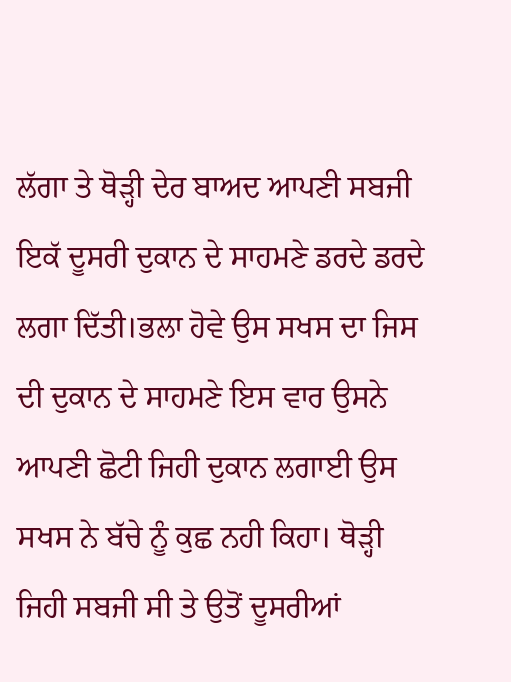ਲੱਗਾ ਤੇ ਥੋੜ੍ਹੀ ਦੇਰ ਬਾਅਦ ਆਪਣੀ ਸਬਜੀ ਇਕੱ ਦੂਸਰੀ ਦੁਕਾਨ ਦੇ ਸਾਹਮਣੇ ਡਰਦੇ ਡਰਦੇ ਲਗਾ ਦਿੱਤੀ।ਭਲਾ ਹੋਵੇ ਉਸ ਸਖਸ ਦਾ ਜਿਸ ਦੀ ਦੁਕਾਨ ਦੇ ਸਾਹਮਣੇ ਇਸ ਵਾਰ ਉਸਨੇ ਆਪਣੀ ਛੋਟੀ ਜਿਹੀ ਦੁਕਾਨ ਲਗਾਈ ਉਸ ਸਖਸ ਨੇ ਬੱਚੇ ਨੂੰ ਕੁਛ ਨਹੀ ਕਿਹਾ। ਥੋੜ੍ਹੀ ਜਿਹੀ ਸਬਜੀ ਸੀ ਤੇ ਉਤੋਂ ਦੂਸਰੀਆਂ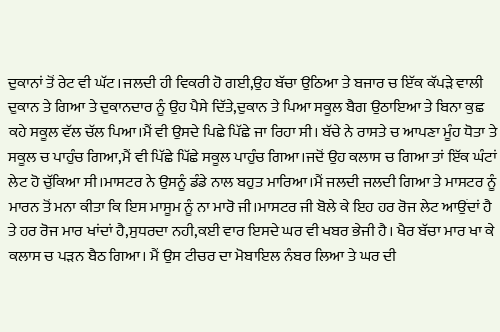ਦੁਕਾਨਾਂ ਤੋਂ ਰੇਟ ਵੀ ਘੱਟ।ਜਲਦੀ ਹੀ ਵਿਕਰੀ ਹੋ ਗਈ,ਉਹ ਬੱਚਾ ਉਠਿਆ ਤੇ ਬਜਾਰ ਚ ਇੱਕ ਕੱਪੜੇ ਵਾਲੀ ਦੁਕਾਨ ਤੇ ਗਿਆ ਤੇ ਦੁਕਾਨਦਾਰ ਨੂੰ ਉਹ ਪੈਸੇ ਦਿੱਤੇ,ਦੁਕਾਨ ਤੇ ਪਿਆ ਸਕੂਲ ਬੈਗ ਉਠਾਇਆ ਤੇ ਬਿਨਾ ਕੁਛ ਕਹੇ ਸਕੂਲ ਵੱਲ ਚੱਲ ਪਿਆ।ਮੈਂ ਵੀ ਉਸਦੇ ਪਿਛੇ ਪਿੱਛੇ ਜਾ ਰਿਹਾ ਸੀ। ਬੱਚੇ ਨੇ ਰਾਸਤੇ ਚ ਆਪਣਾ ਮੂੰਹ ਧੋਤਾ ਤੇ ਸਕੂਲ ਚ ਪਾਹੁੰਚ ਗਿਆ,ਮੈਂ ਵੀ ਪਿੱਛੇ ਪਿੱਛੇ ਸਕੂਲ ਪਾਹੁੰਚ ਗਿਆ।ਜਦੋਂ ਉਹ ਕਲਾਸ ਚ ਗਿਆ ਤਾਂ ਇੱਕ ਘੰਟਾਂ ਲੇਟ ਹੋ ਚੁੱਕਿਆ ਸੀ।ਮਾਸਟਰ ਨੇ ਉਸਨੂੰ ਡੰਡੇ ਨਾਲ ਬਹੁਤ ਮਾਰਿਆ।ਮੈਂ ਜਲਦੀ ਜਲਦੀ ਗਿਆ ਤੇ ਮਾਸਟਰ ਨੂੰ ਮਾਰਨ ਤੋਂ ਮਨਾ ਕੀਤਾ ਕਿ ਇਸ ਮਾਸੂਮ ਨੂੰ ਨਾ ਮਾਰੋ ਜੀ।ਮਾਸਟਰ ਜੀ ਬੋਲੇ ਕੇ ਇਹ ਹਰ ਰੋਜ ਲੇਟ ਆਉਂਦਾਂ ਹੈ ਤੇ ਹਰ ਰੋਜ ਮਾਰ ਖਾਂਦਾਂ ਹੈ,ਸੁਧਰਦਾ ਨਹੀ,ਕਈ ਵਾਰ ਇਸਦੇ ਘਰ ਵੀ ਖਬਰ ਭੇਜੀ ਹੈ। ਖੈਰ ਬੱਚਾ ਮਾਰ ਖਾ ਕੇ ਕਲਾਸ ਚ ਪੜਨ ਬੈਠ ਗਿਆ। ਮੈਂ ਉਸ ਟੀਚਰ ਦਾ ਮੋਬਾਇਲ ਨੰਬਰ ਲਿਆ ਤੇ ਘਰ ਦੀ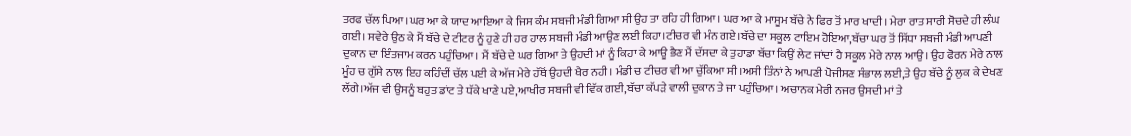ਤਰਫ ਚੱਲ ਪਿਆ।ਘਰ ਆ ਕੇ ਯਾਦ ਆਇਆ ਕੇ ਜਿਸ ਕੰਮ ਸਬਜੀ ਮੰਡੀ ਗਿਆ ਸੀ ਉਹ ਤਾ ਰਹਿ ਹੀ ਗਿਆ। ਘਰ ਆ ਕੇ ਮਾਸੂਮ ਬੱਚੇ ਨੇ ਫਿਰ ਤੋਂ ਮਾਰ ਖਾਦੀ। ਮੇਰਾ ਰਾਤ ਸਾਰੀ ਸੋਚਦੇ ਹੀ ਲੰਘ ਗਈ। ਸਵੇਰੇ ਉਠ ਕੇ ਮੈਂ ਬੱਚੇ ਦੇ ਟੀਟਰ ਨੂੰ ਹੁਣੇ ਹੀ ਹਰ ਹਾਲ ਸਬਜੀ ਮੰਡੀ ਆਉਣ ਲਈ ਕਿਹਾ।ਟੀਚਰ ਵੀ ਮੰਨ ਗਏ।ਬੱਚੇ ਦਾ ਸਕੂਲ ਟਾਇਮ ਹੋਇਆ,ਬੱਚਾ ਘਰ ਤੋਂ ਸਿੱਧਾ ਸਬਜੀ ਮੰਡੀ ਆਪਣੀ ਦੁਕਾਨ ਦਾ ਇੰਤਜਾਮ ਕਰਨ ਪਹੁੰਚਿਆ। ਮੈਂ ਬੱਚੇ ਦੇ ਘਰ ਗਿਆ ਤੇ ਉਹਦੀ ਮਾਂ ਨੂੰ ਕਿਹਾ ਕੇ ਆਊ ਭੈਣ ਮੈਂ ਦੱਸਦਾ ਕੇ ਤੁਹਾਡਾ ਬੱਚਾ ਕਿਉਂ ਲੇਟ ਜਾਂਦਾਂ ਹੈ ਸਕੂਲ ਮੇਰੇ ਨਾਲ ਆਉ। ਉਹ ਫੋਰਨ ਮੇਰੇ ਨਾਲ ਮੂੰਹ ਚ ਗੁੱਸੇ ਨਾਲ ਇਹ ਕਹਿੰਦੀਂ ਚੱਲ ਪਈ ਕੇ ਅੱਜ ਮੇਰੇ ਹੱਥੋਂ ਉਹਦੀ ਖੈਰ ਨਹੀ। ਮੰਡੀ ਚ ਟੀਚਰ ਵੀ ਆ ਚੁੱਕਿਆ ਸੀ।ਅਸੀ ਤਿੰਨਾਂ ਨੇ ਆਪਣੀ ਪੋਜੀਸਣ ਸੰਭਾਲ ਲਈ,ਤੇ ਉਹ ਬੱਚੇ ਨੂੰ ਲੁਕ ਕੇ ਦੇਖਣ ਲੱਗੇ।ਅੱਜ ਵੀ ਉਸਨੂੰ ਬਹੁਤ ਡਾਂਟ ਤੇ ਧੱਕੇ ਖਾਣੇ ਪਏ,ਆਖੀਰ ਸਬਜੀ ਵੀ ਵਿੱਕ ਗਈ,ਬੱਚਾ ਕੱਪੜੇ ਵਾਲੀ ਦੁਕਾਨ ਤੇ ਜਾ ਪਹੁੰਚਿਆ। ਅਚਾਨਕ ਮੇਰੀ ਨਜਰ ਉਸਦੀ ਮਾਂ ਤੇ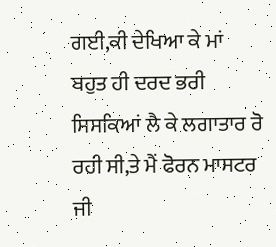ਗਈ,ਕੀ ਦੇਖਿਆ ਕੇ ਮਾਂ ਬਹੁਤ ਹੀ ਦਰਦ ਭਰੀ ਸਿਸਕਿਆਂ ਲੈ ਕੇ ਲਗਾਤਾਰ ਰੋ ਰਹੀ ਸੀ,ਤੇ ਮੈਂ ਫੋਰਨ ਮਾਸਟਰ ਜੀ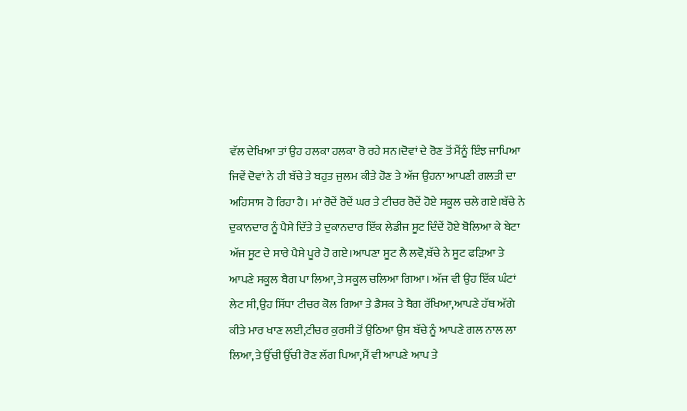ਵੱਲ ਦੇਖਿਆ ਤਾਂ ਉਹ ਹਲਕਾ ਹਲਕਾ ਰੋ ਰਹੇ ਸਨ।ਦੋਵਾਂ ਦੇ ਰੋਣ ਤੋਂ ਮੈਂਨੂੰ ਇੰਝ ਜਾਪਿਆ ਜਿਵੇਂ ਦੋਵਾਂ ਨੇ ਹੀ ਬੱਚੇ ਤੇ ਬਹੁਤ ਜੁਲਮ ਕੀਤੇ ਹੋਣ ਤੇ ਅੱਜ ਉਹਨਾ ਆਪਣੀ ਗਲਤੀ ਦਾ ਅਹਿਸਾਸ ਹੋ ਰਿਹਾ ਹੈ। ਮਾਂ ਰੋਦੇਂ ਰੋਦੇਂ ਘਰ ਤੇ ਟੀਚਰ ਰੋਦੇਂ ਹੋਏ ਸਕੂਲ ਚਲੇ ਗਏ।ਬੱਚੇ ਨੇ ਦੁਕਾਨਦਾਰ ਨੂੰ ਪੈਸੇ ਦਿੱਤੇ ਤੇ ਦੁਕਾਨਦਾਰ ਇੱਕ ਲੇਡੀਜ ਸੂਟ ਦਿੰਦੇਂ ਹੋਏ ਬੋਲਿਆ ਕੇ ਬੇਟਾ ਅੱਜ ਸੂਟ ਦੇ ਸਾਰੇ ਪੈਸੇ ਪੂਰੇ ਹੋ ਗਏ।ਆਪਣਾ ਸੂਟ ਲੈ ਲਵੋ,ਬੱਚੇ ਨੇ ਸੂਟ ਫੜਿਆ ਤੇ ਆਪਣੇ ਸਕੂਲ ਬੈਗ ਪਾ ਲਿਆ,ਤੇ ਸਕੂਲ ਚਲਿਆ ਗਿਆ। ਅੱਜ ਵੀ ਉਹ ਇੱਕ ਘੰਟਾਂ ਲੇਟ ਸੀ,ਉਹ ਸਿੱਧਾ ਟੀਚਰ ਕੋਲ ਗਿਆ ਤੇ ਡੈਸਕ ਤੇ ਬੈਗ ਰੱਖਿਆ,ਆਪਣੇ ਹੱਥ ਅੱਗੇ ਕੀਤੇ ਮਾਰ ਖਾਣ ਲਈ,ਟੀਚਰ ਕੁਰਸੀ ਤੋਂ ਉਠਿਆ ਉਸ ਬੱਚੇ ਨੂੰ ਆਪਣੇ ਗਲ ਨਾਲ ਲਾ ਲਿਆ,ਤੇ ਉੱਚੀ ਉੱਚੀ ਰੋਣ ਲੱਗ ਪਿਆ,ਮੈਂ ਵੀ ਆਪਣੇ ਆਪ ਤੇ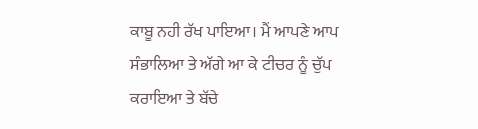ਕਾਬੂ ਨਹੀ ਰੱਖ ਪਾਇਆ। ਮੈਂ ਆਪਣੇ ਆਪ ਸੰਭਾਲਿਆ ਤੇ ਅੱਗੇ ਆ ਕੇ ਟੀਚਰ ਨੂੰ ਚੁੱਪ ਕਰਾਇਆ ਤੇ ਬੱਚੇ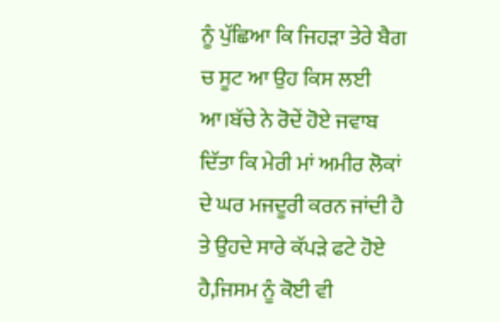ਨੂੰ ਪੁੱਛਿਆ ਕਿ ਜਿਹੜਾ ਤੇਰੇ ਬੈਗ ਚ ਸੂਟ ਆ ਉਹ ਕਿਸ ਲਈ ਆ।ਬੱਚੇ ਨੇ ਰੋਦੇਂ ਹੋਏ ਜਵਾਬ ਦਿੱਤਾ ਕਿ ਮੇਰੀ ਮਾਂ ਅਮੀਰ ਲੋਕਾਂ ਦੇ ਘਰ ਮਜਦੂਰੀ ਕਰਨ ਜਾਂਦੀ ਹੈ ਤੇ ਉਹਦੇ ਸਾਰੇ ਕੱਪੜੇ ਫਟੇ ਹੋਏ ਹੈ,ਜਿਸਮ ਨੂੰ ਕੋਈ ਵੀ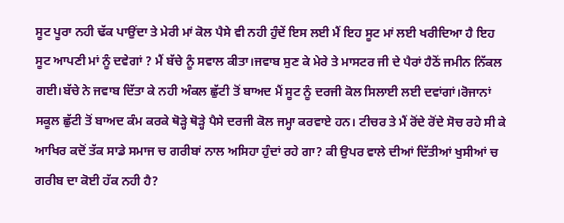ਸੂਟ ਪੂਰਾ ਨਹੀ ਢੱਕ ਪਾਉਂਦਾ ਤੇ ਮੇਰੀ ਮਾਂ ਕੋਲ ਪੈਸੇ ਵੀ ਨਹੀ ਹੁੰਦੇਂ ਇਸ ਲਈ ਮੈਂ ਇਹ ਸੂਟ ਮਾਂ ਲਈ ਖਰੀਦਿਆ ਹੈ ਇਹ ਸੂਟ ਆਪਣੀ ਮਾਂ ਨੂੰ ਦਵੇਗਾਂ ? ਮੈਂ ਬੱਚੇ ਨੂੰ ਸਵਾਲ ਕੀਤਾ।ਜਵਾਬ ਸੁਣ ਕੇ ਮੇਰੇ ਤੇ ਮਾਸਟਰ ਜੀ ਦੇ ਪੈਰਾਂ ਹੈਠੋਂ ਜਮੀਨ ਨਿੱਕਲ ਗਈ।ਬੱਚੇ ਨੇ ਜਵਾਬ ਦਿੱਤਾ ਕੇ ਨਹੀ ਅੰਕਲ ਛੁੱਟੀ ਤੋਂ ਬਾਅਦ ਮੈਂ ਸੂਟ ਨੂੰ ਦਰਜੀ ਕੋਲ ਸਿਲਾਈ ਲਈ ਦਵਾਂਗਾਂ।ਰੋਜਾਨਾਂ ਸਕੂਲ ਛੁੱਟੀ ਤੋਂ ਬਾਅਦ ਕੰਮ ਕਰਕੇ ਥੋੜ੍ਹੇ ਥੋੜ੍ਹੇ ਪੈਸੇ ਦਰਜੀ ਕੋਲ ਜਮ੍ਹਾ ਕਰਵਾਏ ਹਨ। ਟੀਚਰ ਤੇ ਮੈਂ ਰੋਂਦੇ ਰੋਂਦੇ ਸੋਚ ਰਹੇ ਸੀ ਕੇ ਆਖਿਰ ਕਦੋਂ ਤੱਕ ਸਾਡੇ ਸਮਾਜ ਚ ਗਰੀਬਾਂ ਨਾਲ ਅਸਿਹਾ ਹੁੰਦਾਂ ਰਹੇ ਗਾ? ਕੀ ਉਪਰ ਵਾਲੇ ਦੀਆਂ ਦਿੱਤੀਆਂ ਖੁਸੀਆਂ ਚ ਗਰੀਬ ਦਾ ਕੋਈ ਹੱਕ ਨਹੀ ਹੈ?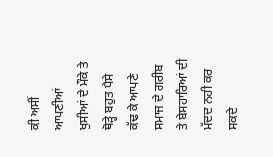ਕੀ ਅਸੀਂ ਆਪਣੀਆਂ ਖੁਸੀਆਂ ਦੇ ਮੌਕੇ ਤੇ ਥੋੜ੍ਹੇ ਬਹੁਤ ਪੈਸੇ ਕੱਢ ਕੇ ਆਪਣੇ ਸਮਾਜ ਦੇ ਗਰੀਬ ਤੇ ਬੇਸਹਾਰਿਆਂ ਦੀ ਮੱਦਦ ਨਹੀ ਕਰ ਸਕਦੇ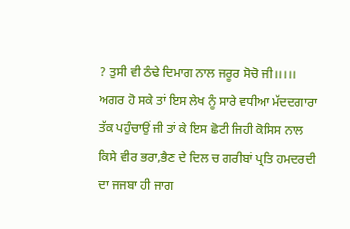? ਤੁਸੀ ਵੀ ਠੰਢੇ ਦਿਮਾਗ ਨਾਲ ਜਰੂਰ ਸੋਚੋ ਜੀ।।।।। ਅਗਰ ਹੋ ਸਕੇ ਤਾਂ ਇਸ ਲੇਖ ਨੂੰ ਸਾਰੇ ਵਧੀਆ ਮੱਦਦਗਾਰਾ ਤੱਕ ਪਹੁੰਚਾਉਂ ਜੀ ਤਾਂ ਕੇ ਇਸ ਛੋਟੀ ਜਿਹੀ ਕੋਸਿਸ ਨਾਲ ਕਿਸੇ ਵੀਰ ਭਰਾ,ਭੈਣ ਦੇ ਦਿਲ ਚ ਗਰੀਬਾਂ ਪ੍ਰਤਿ ਹਮਦਰਦੀ ਦਾ ਜਜਬਾ ਹੀ ਜਾਗ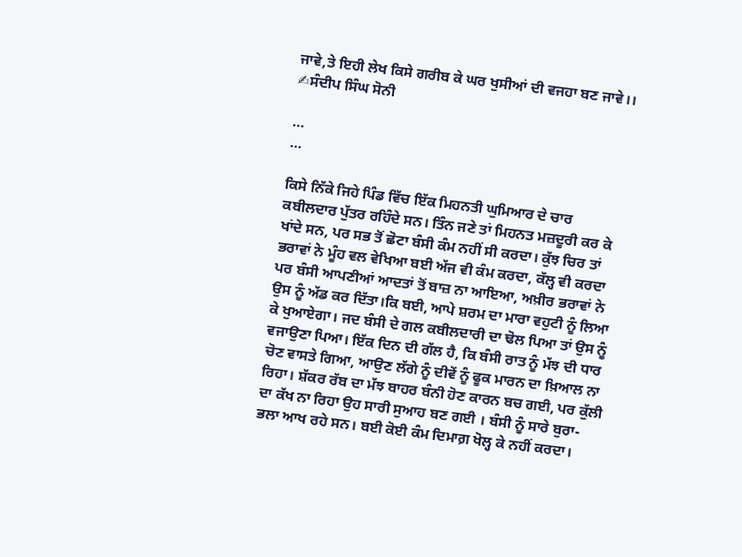ਜਾਵੇ,ਤੇ ਇਹੀ ਲੇਖ ਕਿਸੇ ਗਰੀਬ ਕੇ ਘਰ ਖੁਸੀਆਂ ਦੀ ਵਜਹਾ ਬਣ ਜਾਵੇ।।
✍ਸੰਦੀਪ ਸਿੰਘ ਸੋਨੀ

...
...

ਕਿਸੇ ਨਿੱਕੇ ਜਿਹੇ ਪਿੰਡ ਵਿੱਚ ਇੱਕ ਮਿਹਨਤੀ ਘੁਮਿਆਰ ਦੇ ਚਾਰ ਕਬੀਲਦਾਰ ਪੁੱਤਰ ਰਹਿੰਦੇ ਸਨ। ਤਿੰਨ ਜਣੇ ਤਾਂ ਮਿਹਨਤ ਮਜ਼ਦੂਰੀ ਕਰ ਕੇ ਖਾਂਦੇ ਸਨ, ਪਰ ਸਭ ਤੋਂ ਛੋਟਾ ਬੰਸੀ ਕੰਮ ਨਹੀਂ ਸੀ ਕਰਦਾ। ਕੁੱਝ ਚਿਰ ਤਾਂ ਭਰਾਵਾਂ ਨੇ ਮੂੰਹ ਵਲ ਵੇਖਿਆ ਬਈ ਅੱਜ ਵੀ ਕੰਮ ਕਰਦਾ, ਕੱਲ੍ਹ ਵੀ ਕਰਦਾ ਪਰ ਬੰਸੀ ਆਪਣੀਆਂ ਆਦਤਾਂ ਤੋਂ ਬਾਜ਼ ਨਾ ਆਇਆ, ਅਖ਼ੀਰ ਭਰਾਵਾਂ ਨੇ ਉਸ ਨੂੰ ਅੱਡ ਕਰ ਦਿੱਤਾ।ਕਿ ਬਈ, ਆਪੇ ਸ਼ਰਮ ਦਾ ਮਾਰਾ ਵਹੁਟੀ ਨੂੰ ਲਿਆ ਕੇ ਖੁਆਏਗਾ। ਜਦ ਬੰਸੀ ਦੇ ਗਲ ਕਬੀਲਦਾਰੀ ਦਾ ਢੋਲ ਪਿਆ ਤਾਂ ਉਸ ਨੂੰ ਵਜਾਉਣਾ ਪਿਆ। ਇੱਕ ਦਿਨ ਦੀ ਗੱਲ ਹੈ, ਕਿ ਬੰਸੀ ਰਾਤ ਨੂੰ ਮੱਝ ਦੀ ਧਾਰ ਚੋਣ ਵਾਸਤੇ ਗਿਆ, ਆਉਣ ਲੱਗੇ ਨੂੰ ਦੀਵੇਂ ਨੂੰ ਫੂਕ ਮਾਰਨ ਦਾ ਖ਼ਿਆਲ ਨਾ ਰਿਹਾ। ਸ਼ੱਕਰ ਰੱਬ ਦਾ ਮੱਝ ਬਾਹਰ ਬੰਨੀ ਹੋਣ ਕਾਰਨ ਬਚ ਗਈ, ਪਰ ਕੁੱਲੀ ਦਾ ਕੱਖ ਨਾ ਰਿਹਾ ਉਹ ਸਾਰੀ ਸੁਆਹ ਬਣ ਗਈ । ਬੰਸੀ ਨੂੰ ਸਾਰੇ ਬੁਰਾ-ਭਲਾ ਆਖ ਰਹੇ ਸਨ। ਬਈ ਕੋਈ ਕੰਮ ਦਿਮਾਗ਼ ਖੋਲ੍ਹ ਕੇ ਨਹੀਂ ਕਰਦਾ।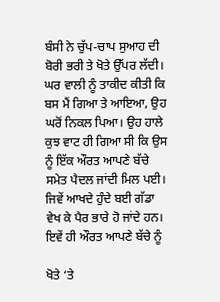ਬੰਸੀ ਨੇ ਚੁੱਪ-ਚਾਪ ਸੁਆਹ ਦੀ ਬੋਰੀ ਭਰੀ ਤੇ ਖੋਤੇ ਉੱਪਰ ਲੱਦੀ। ਘਰ ਵਾਲੀ ਨੂੰ ਤਾਕੀਦ ਕੀਤੀ ਕਿ ਬਸ ਮੈਂ ਗਿਆ ਤੇ ਆਇਆ, ਉਹ ਘਰੋਂ ਨਿਕਲ ਪਿਆ। ਉਹ ਹਾਲੇ ਕੁਝ ਵਾਟ ਹੀ ਗਿਆ ਸੀ ਕਿ ਉਸ ਨੂੰ ਇੱਕ ਔਰਤ ਆਪਣੇ ਬੱਚੇ ਸਮੇਤ ਪੈਦਲ ਜਾਂਦੀ ਮਿਲ ਪਈ। ਜਿਵੇਂ ਆਖਦੇ ਹੁੰਦੇ ਬਈ ਗੱਡਾ ਵੇਖ ਕੇ ਪੈਰ ਭਾਰੇ ਹੋ ਜਾਂਦੇ ਹਨ। ਇਵੇਂ ਹੀ ਔਰਤ ਆਪਣੇ ਬੱਚੇ ਨੂੰ

ਖੋਤੇ ‘ਤੇ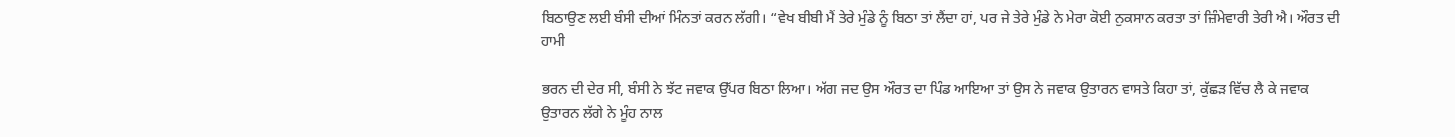ਬਿਠਾਉਣ ਲਈ ਬੰਸੀ ਦੀਆਂ ਮਿੰਨਤਾਂ ਕਰਨ ਲੱਗੀ। “ਵੇਖ ਬੀਬੀ ਮੈਂ ਤੇਰੇ ਮੁੰਡੇ ਨੂੰ ਬਿਠਾ ਤਾਂ ਲੈਂਦਾ ਹਾਂ, ਪਰ ਜੇ ਤੇਰੇ ਮੁੰਡੇ ਨੇ ਮੇਰਾ ਕੋਈ ਨੁਕਸਾਨ ਕਰਤਾ ਤਾਂ ਜ਼ਿੰਮੇਵਾਰੀ ਤੇਰੀ ਐ। ਔਰਤ ਦੀ ਹਾਮੀ

ਭਰਨ ਦੀ ਦੇਰ ਸੀ, ਬੰਸੀ ਨੇ ਝੱਟ ਜਵਾਕ ਉੱਪਰ ਬਿਠਾ ਲਿਆ। ਅੱਗ ਜਦ ਉਸ ਔਰਤ ਦਾ ਪਿੰਡ ਆਇਆ ਤਾਂ ਉਸ ਨੇ ਜਵਾਕ ਉਤਾਰਨ ਵਾਸਤੇ ਕਿਹਾ ਤਾਂ, ਕੁੱਛੜ ਵਿੱਚ ਲੈ ਕੇ ਜਵਾਕ ਉਤਾਰਨ ਲੱਗੇ ਨੇ ਮੂੰਹ ਨਾਲ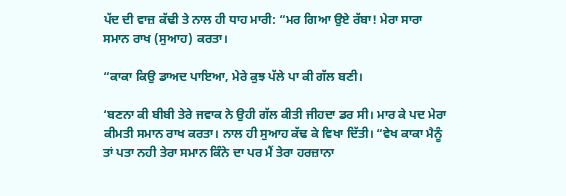ਪੱਦ ਦੀ ਵਾਜ਼ ਕੱਢੀ ਤੇ ਨਾਲ ਹੀ ਧਾਹ ਮਾਰੀ: “ਮਰ ਗਿਆ ਉਏ ਰੱਬਾ! ਮੇਰਾ ਸਾਰਾ ਸਮਾਨ ਰਾਖ (ਸੁਆਹ) ਕਰਤਾ।

“ਕਾਕਾ ਕਿਉ ਡਾਅਦ ਪਾਇਆ, ਮੇਰੇ ਕੁਝ ਪੱਲੇ ਪਾ ਕੀ ਗੱਲ ਬਣੀ।

‘ਬਣਨਾ ਕੀ ਬੀਬੀ ਤੇਰੇ ਜਵਾਕ ਨੇ ਉਹੀ ਗੱਲ ਕੀਤੀ ਜੀਹਦਾ ਡਰ ਸੀ। ਮਾਰ ਕੇ ਪਦ ਮੇਰਾ ਕੀਮਤੀ ਸਮਾਨ ਰਾਖ ਕਰਤਾ। ਨਾਲ ਹੀ ਸੁਆਹ ਕੱਢ ਕੇ ਵਿਖਾ ਦਿੱਤੀ। “ਵੇਖ ਕਾਕਾ ਮੈਨੂੰ ਤਾਂ ਪਤਾ ਨਹੀ ਤੇਰਾ ਸਮਾਨ ਕਿੰਨੇ ਦਾ ਪਰ ਮੈਂ ਤੇਰਾ ਹਰਜ਼ਾਨਾ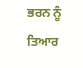ਭਰਨ ਨੂੰ ਤਿਆਰ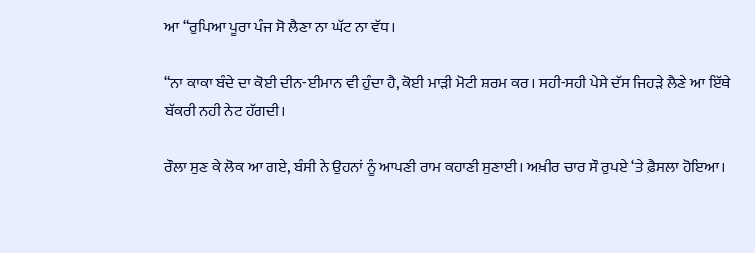ਆ “ਰੁਪਿਆ ਪੂਰਾ ਪੰਜ ਸੋ ਲੈਣਾ ਨਾ ਘੱਟ ਨਾ ਵੱਧ।

“ਨਾ ਕਾਕਾ ਬੰਦੇ ਦਾ ਕੋਈ ਦੀਨ-ਈਮਾਨ ਵੀ ਹੁੰਦਾ ਹੈ, ਕੋਈ ਮਾੜੀ ਮੋਟੀ ਸ਼ਰਮ ਕਰ। ਸਹੀ-ਸਹੀ ਪੇਸੇ ਦੱਸ ਜਿਹੜੇ ਲੈਣੇ ਆ ਇੱਥੇ ਬੱਕਰੀ ਨਹੀ ਨੇਟ ਹੱਗਦੀ।

ਰੌਲਾ ਸੁਣ ਕੇ ਲੋਕ ਆ ਗਏ, ਬੰਸੀ ਨੇ ਉਹਨਾਂ ਨੂੰ ਆਪਣੀ ਰਾਮ ਕਹਾਣੀ ਸੁਣਾਈ। ਅਖ਼ੀਰ ਚਾਰ ਸੌ ਰੁਪਏ ‘ਤੇ ਫ਼ੈਸਲਾ ਹੋਇਆ।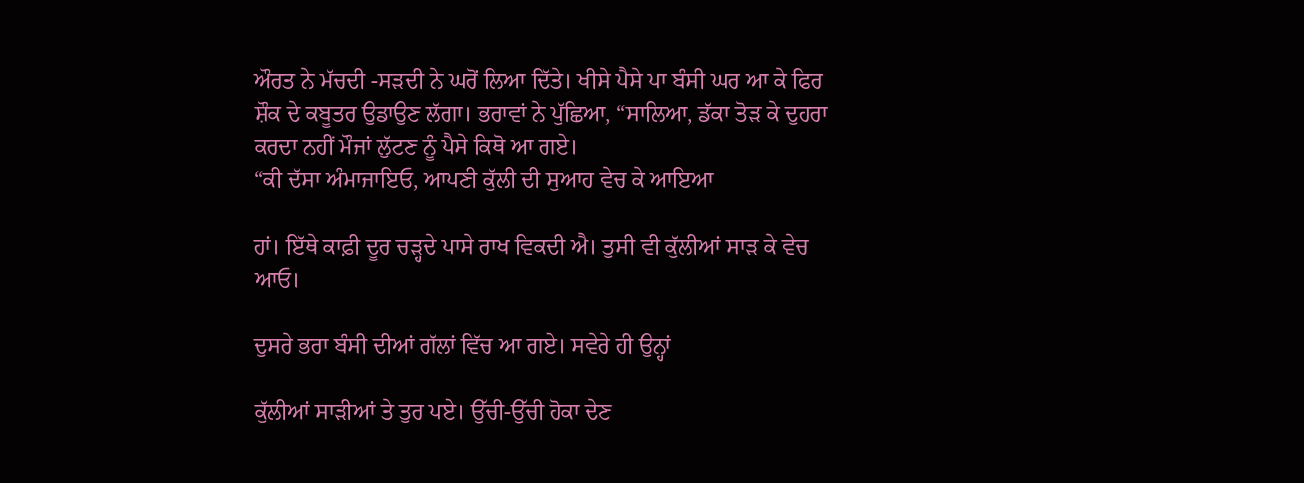ਔਰਤ ਨੇ ਮੱਚਦੀ -ਸੜਦੀ ਨੇ ਘਰੋਂ ਲਿਆ ਦਿੱਤੇ। ਖੀਸੇ ਪੈਸੇ ਪਾ ਬੰਸੀ ਘਰ ਆ ਕੇ ਫਿਰ ਸ਼ੌਕ ਦੇ ਕਬੂਤਰ ਉਡਾਉਣ ਲੱਗਾ। ਭਰਾਵਾਂ ਨੇ ਪੁੱਛਿਆ, “ਸਾਲਿਆ, ਡੱਕਾ ਤੋੜ ਕੇ ਦੁਹਰਾ ਕਰਦਾ ਨਹੀਂ ਮੌਜਾਂ ਲੁੱਟਣ ਨੂੰ ਪੈਸੇ ਕਿਥੋ ਆ ਗਏ।
“ਕੀ ਦੱਸਾ ਅੰਮਾਜਾਇਓ, ਆਪਣੀ ਕੁੱਲੀ ਦੀ ਸੁਆਹ ਵੇਚ ਕੇ ਆਇਆ

ਹਾਂ। ਇੱਥੇ ਕਾਫ਼ੀ ਦੂਰ ਚੜ੍ਹਦੇ ਪਾਸੇ ਰਾਖ ਵਿਕਦੀ ਐ। ਤੁਸੀ ਵੀ ਕੁੱਲੀਆਂ ਸਾੜ ਕੇ ਵੇਚ ਆਓ।

ਦੁਸਰੇ ਭਰਾ ਬੰਸੀ ਦੀਆਂ ਗੱਲਾਂ ਵਿੱਚ ਆ ਗਏ। ਸਵੇਰੇ ਹੀ ਉਨ੍ਹਾਂ

ਕੁੱਲੀਆਂ ਸਾੜੀਆਂ ਤੇ ਤੁਰ ਪਏ। ਉੱਚੀ-ਉੱਚੀ ਹੋਕਾ ਦੇਣ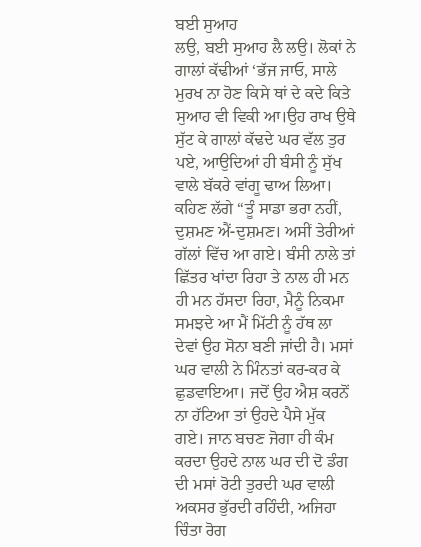ਬਈ ਸੁਆਹ
ਲਉ, ਬਈ ਸੁਆਹ ਲੈ ਲਉ। ਲੋਕਾਂ ਨੇ ਗਾਲਾਂ ਕੱਢੀਆਂ ‘ਭੱਜ ਜਾਓ, ਸਾਲੇ ਮੁਰਖ ਨਾ ਹੋਣ ਕਿਸੇ ਥਾਂ ਦੇ ਕਦੇ ਕਿਤੇ ਸੁਆਹ ਵੀ ਵਿਕੀ ਆ।ਉਹ ਰਾਖ ਉਥੇ ਸੁੱਟ ਕੇ ਗਾਲਾਂ ਕੱਢਦੇ ਘਰ ਵੱਲ ਤੁਰ ਪਏ, ਆਉਦਿਆਂ ਹੀ ਬੰਸੀ ਨੂੰ ਸੁੱਖ ਵਾਲੇ ਬੱਕਰੇ ਵਾਂਗੂ ਢਾਅ ਲਿਆ। ਕਹਿਣ ਲੱਗੇ “ਤੂੰ ਸਾਡਾ ਭਰਾ ਨਹੀਂ, ਦੁਸ਼ਮਣ ਐਂ-ਦੁਸ਼ਮਣ। ਅਸੀਂ ਤੇਰੀਆਂ ਗੱਲਾਂ ਵਿੱਚ ਆ ਗਏ। ਬੰਸੀ ਨਾਲੇ ਤਾਂ ਛਿੱਤਰ ਖਾਂਦਾ ਰਿਹਾ ਤੇ ਨਾਲ ਹੀ ਮਨ ਹੀ ਮਨ ਹੱਸਦਾ ਰਿਹਾ, ਮੈਨੂੰ ਨਿਕਮਾ ਸਮਝਦੇ ਆ ਮੈਂ ਮਿੱਟੀ ਨੂੰ ਹੱਥ ਲਾ ਦੇਵਾਂ ਉਹ ਸੋਨਾ ਬਣੀ ਜਾਂਦੀ ਹੈ। ਮਸਾਂ ਘਰ ਵਾਲੀ ਨੇ ਮਿੰਨਤਾਂ ਕਰ-ਕਰ ਕੇ ਛੁਡਵਾਇਆ। ਜਦੋਂ ਉਹ ਐਸ਼ ਕਰਨੋਂ ਨਾ ਹੱਟਿਆ ਤਾਂ ਉਹਦੇ ਪੈਸੇ ਮੁੱਕ ਗਏ। ਜਾਨ ਬਚਣ ਜੋਗਾ ਹੀ ਕੰਮ ਕਰਦਾ ਉਹਦੇ ਨਾਲ ਘਰ ਦੀ ਦੋ ਡੰਗ ਦੀ ਮਸਾਂ ਰੋਟੀ ਤੁਰਦੀ ਘਰ ਵਾਲੀ ਅਕਸਰ ਭੁੱਰਦੀ ਰਹਿੰਦੀ, ਅਜਿਹਾ ਚਿੰਤਾ ਰੋਗ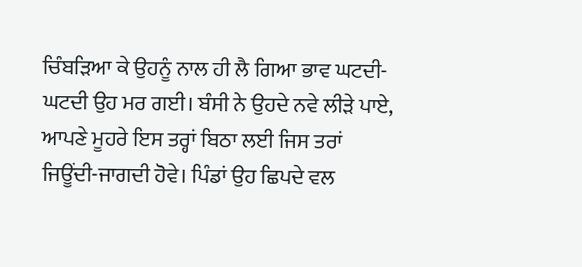ਚਿੰਬੜਿਆ ਕੇ ਉਹਨੂੰ ਨਾਲ ਹੀ ਲੈ ਗਿਆ ਭਾਵ ਘਟਦੀ-ਘਟਦੀ ਉਹ ਮਰ ਗਈ। ਬੰਸੀ ਨੇ ਉਹਦੇ ਨਵੇ ਲੀੜੇ ਪਾਏ, ਆਪਣੇ ਮੂਹਰੇ ਇਸ ਤਰ੍ਹਾਂ ਬਿਠਾ ਲਈ ਜਿਸ ਤਰਾਂ ਜਿਊਂਦੀ-ਜਾਗਦੀ ਹੋਵੇ। ਪਿੰਡਾਂ ਉਹ ਛਿਪਦੇ ਵਲ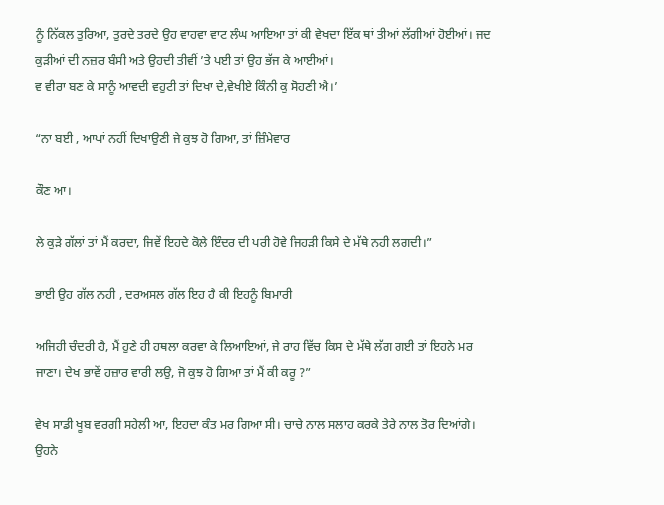ਨੂੰ ਨਿੱਕਲ ਤੁਰਿਆ, ਤੁਰਦੇ ਤਰਦੇ ਉਹ ਵਾਹਵਾ ਵਾਟ ਲੰਘ ਆਇਆ ਤਾਂ ਕੀ ਵੇਖਦਾ ਇੱਕ ਥਾਂ ਤੀਆਂ ਲੱਗੀਆਂ ਹੋਈਆਂ। ਜਦ ਕੁੜੀਆਂ ਦੀ ਨਜ਼ਰ ਬੰਸੀ ਅਤੇ ਉਹਦੀ ਤੀਵੀਂ ’ਤੇ ਪਈ ਤਾਂ ਉਹ ਭੱਜ ਕੇ ਆਈਆਂ।
ਵ ਵੀਰਾ ਬਣ ਕੇ ਸਾਨੂੰ ਆਵਦੀ ਵਹੁਟੀ ਤਾਂ ਦਿਖਾ ਦੇ,ਵੇਖੀਏ ਕਿੰਨੀ ਕੁ ਸੋਹਣੀ ਐ।’

“ਨਾ ਬਈ , ਆਪਾਂ ਨਹੀਂ ਦਿਖਾਉਣੀ ਜੇ ਕੁਝ ਹੋ ਗਿਆ, ਤਾਂ ਜ਼ਿੰਮੇਵਾਰ

ਕੌਣ ਆ।

ਲੇ ਕੁੜੇ ਗੱਲਾਂ ਤਾਂ ਮੈਂ ਕਰਦਾ, ਜਿਵੇਂ ਇਹਦੇ ਕੋਲੇ ਇੰਦਰ ਦੀ ਪਰੀ ਹੋਵੇ ਜਿਹੜੀ ਕਿਸੇ ਦੇ ਮੱਥੇ ਨਹੀ ਲਗਦੀ।”

ਭਾਈ ਉਹ ਗੱਲ ਨਹੀ , ਦਰਅਸਲ ਗੱਲ ਇਹ ਹੈ ਕੀ ਇਹਨੂੰ ਬਿਮਾਰੀ

ਅਜਿਹੀ ਚੰਦਰੀ ਹੈ, ਮੈਂ ਹੁਣੇ ਹੀ ਹਥਲਾ ਕਰਵਾ ਕੇ ਲਿਆਇਆਂ, ਜੇ ਰਾਹ ਵਿੱਚ ਕਿਸ ਦੇ ਮੱਥੇ ਲੱਗ ਗਈ ਤਾਂ ਇਹਨੇ ਮਰ ਜਾਣਾ। ਦੇਖ ਭਾਵੇਂ ਹਜ਼ਾਰ ਵਾਰੀ ਲਉ, ਜੋ ਕੁਝ ਹੋ ਗਿਆ ਤਾਂ ਮੈਂ ਕੀ ਕਰੂ ?”

ਵੇਖ ਸਾਡੀ ਖੂਬ ਵਰਗੀ ਸਹੇਲੀ ਆ, ਇਹਦਾ ਕੰਤ ਮਰ ਗਿਆ ਸੀ। ਚਾਚੇ ਨਾਲ ਸਲਾਹ ਕਰਕੇ ਤੇਰੇ ਨਾਲ ਤੋਰ ਦਿਆਂਗੇ। ਉਹਨੇ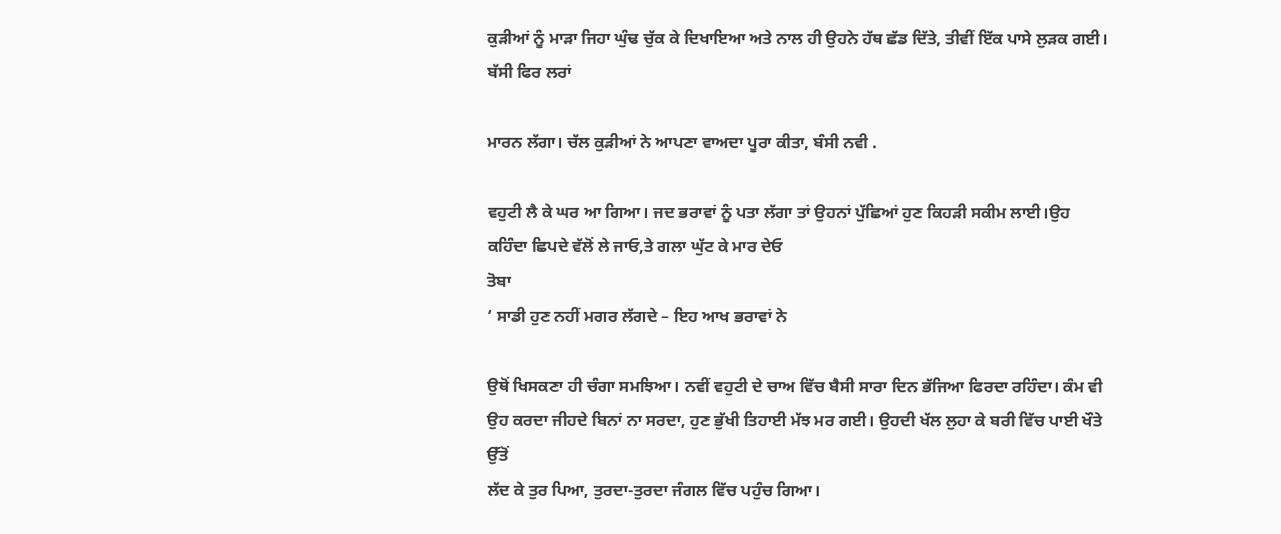ਕੁੜੀਆਂ ਨੂੰ ਮਾੜਾ ਜਿਹਾ ਘੁੰਢ ਚੁੱਕ ਕੇ ਦਿਖਾਇਆ ਅਤੇ ਨਾਲ ਹੀ ਉਹਨੇ ਹੱਥ ਛੱਡ ਦਿੱਤੇ, ਤੀਵੀਂ ਇੱਕ ਪਾਸੇ ਲੁੜਕ ਗਈ। ਬੱਸੀ ਫਿਰ ਲਰਾਂ

ਮਾਰਨ ਲੱਗਾ। ਚੱਲ ਕੁੜੀਆਂ ਨੇ ਆਪਣਾ ਵਾਅਦਾ ਪੂਰਾ ਕੀਤਾ, ਬੰਸੀ ਨਵੀ .

ਵਹੁਟੀ ਲੈ ਕੇ ਘਰ ਆ ਗਿਆ। ਜਦ ਭਰਾਵਾਂ ਨੂੰ ਪਤਾ ਲੱਗਾ ਤਾਂ ਉਹਨਾਂ ਪੁੱਛਿਆਂ ਹੁਣ ਕਿਹੜੀ ਸਕੀਮ ਲਾਈ।ਉਹ ਕਹਿੰਦਾ ਛਿਪਦੇ ਵੱਲੋਂ ਲੇ ਜਾਓ,ਤੇ ਗਲਾ ਘੁੱਟ ਕੇ ਮਾਰ ਦੇਓ
ਤੋਬਾ
‘ ਸਾਡੀ ਹੁਣ ਨਹੀਂ ਮਗਰ ਲੱਗਦੇ – ਇਹ ਆਖ ਭਰਾਵਾਂ ਨੇ

ਉਥੋਂ ਖਿਸਕਣਾ ਹੀ ਚੰਗਾ ਸਮਝਿਆ। ਨਵੀਂ ਵਹੁਟੀ ਦੇ ਚਾਅ ਵਿੱਚ ਬੈਸੀ ਸਾਰਾ ਦਿਨ ਭੱਜਿਆ ਫਿਰਦਾ ਰਹਿੰਦਾ। ਕੰਮ ਵੀ ਉਹ ਕਰਦਾ ਜੀਹਦੇ ਬਿਨਾਂ ਨਾ ਸਰਦਾ, ਹੁਣ ਭੁੱਖੀ ਤਿਹਾਈ ਮੱਝ ਮਰ ਗਈ। ਉਹਦੀ ਖੱਲ ਲੁਹਾ ਕੇ ਬਰੀ ਵਿੱਚ ਪਾਈ ਖੌਤੇ ਉੱਤੋਂ
ਲੱਦ ਕੇ ਤੁਰ ਪਿਆ, ਤੁਰਦਾ-ਤੁਰਦਾ ਜੰਗਲ ਵਿੱਚ ਪਹੁੰਚ ਗਿਆ।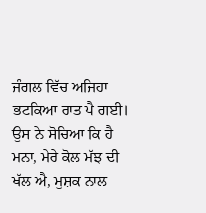ਜੰਗਲ ਵਿੱਚ ਅਜਿਹਾ ਭਟਕਿਆ ਰਾਤ ਪੈ ਗਈ। ਉਸ ਨੇ ਸੋਚਿਆ ਕਿ ਹੈ ਮਨਾ, ਮੇਰੇ ਕੋਲ ਮੱਝ ਦੀ ਖੱਲ ਐ, ਮੁਸ਼ਕ ਨਾਲ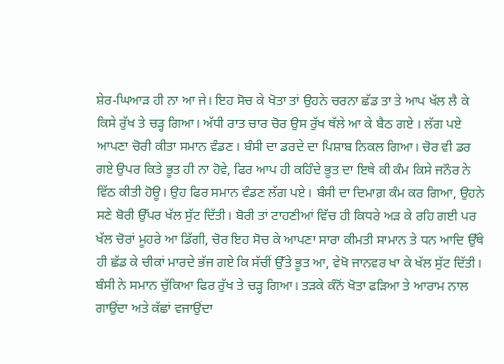ਸ਼ੇਰ-ਘਿਆੜ ਹੀ ਨਾ ਆ ਜੇ। ਇਹ ਸੋਚ ਕੇ ਖੋਤਾ ਤਾਂ ਉਹਨੇ ਚਰਨਾ ਛੱਡ ਤਾ ਤੇ ਆਪ ਖੱਲ ਲੈ ਕੇ ਕਿਸੇ ਰੁੱਖ ਤੇ ਚੜ੍ਹ ਗਿਆ। ਅੱਧੀ ਰਾਤ ਚਾਰ ਚੋਰ ਉਸ ਰੁੱਖ ਥੱਲੇ ਆ ਕੇ ਬੈਠ ਗਏ । ਲੱਗ ਪਏ ਆਪਣਾ ਚੋਰੀ ਕੀਤਾ ਸਮਾਨ ਵੰਡਣ। ਬੰਸੀ ਦਾ ਡਰਦੇ ਦਾ ਪਿਸ਼ਾਬ ਨਿਕਲ ਗਿਆ। ਚੋਰ ਵੀ ਡਰ ਗਏ ਉਪਰ ਕਿਤੇ ਭੂਤ ਹੀ ਨਾ ਹੋਵੇ, ਫਿਰ ਆਪ ਹੀ ਕਹਿੰਦੇ ਭੂਤ ਦਾ ਇਥੇ ਕੀ ਕੰਮ ਕਿਸੇ ਜਨੌਰ ਨੇ ਵਿੱਠ ਕੀਤੀ ਹੋਊ। ਉਹ ਫਿਰ ਸਮਾਨ ਵੰਡਣ ਲੱਗ ਪਏ। ਬੰਸੀ ਦਾ ਦਿਮਾਗ਼ ਕੰਮ ਕਰ ਗਿਆ, ਉਹਨੇ ਸਣੇ ਬੋਰੀ ਉੱਪਰ ਖੱਲ ਸੁੱਟ ਦਿੱਤੀ। ਬੋਰੀ ਤਾਂ ਟਾਹਣੀਆਂ ਵਿੱਚ ਹੀ ਕਿਧਰੇ ਅੜ ਕੇ ਰਹਿ ਗਈ ਪਰ ਖੱਲ ਚੋਰਾਂ ਮੂਹਰੇ ਆ ਡਿੱਗੀ, ਚੋਰ ਇਹ ਸੋਚ ਕੇ ਆਪਣਾ ਸਾਰਾ ਕੀਮਤੀ ਸਾਮਾਨ ਤੇ ਧਨ ਆਦਿ ਉੱਥੇ ਹੀ ਛੱਡ ਕੇ ਚੀਕਾਂ ਮਾਰਦੇ ਭੱਜ ਗਏ ਕਿ ਸੱਚੀਂ ਉੱਤੇ ਭੂਤ ਆ, ਵੇਖੋ ਜਾਨਵਰ ਖਾ ਕੇ ਖੱਲ ਸੁੱਟ ਦਿੱਤੀ। ਬੰਸੀ ਨੇ ਸਮਾਨ ਚੁੱਕਿਆ ਫਿਰ ਰੁੱਖ ਤੇ ਚੜ੍ਹ ਗਿਆ। ਤੜਕੇ ਕੰਨੋਂ ਖੋਤਾ ਫੜਿਆ ਤੇ ਆਰਾਮ ਨਾਲ ਗਾਉਂਦਾ ਅਤੇ ਕੱਛਾਂ ਵਜਾਉਂਦਾ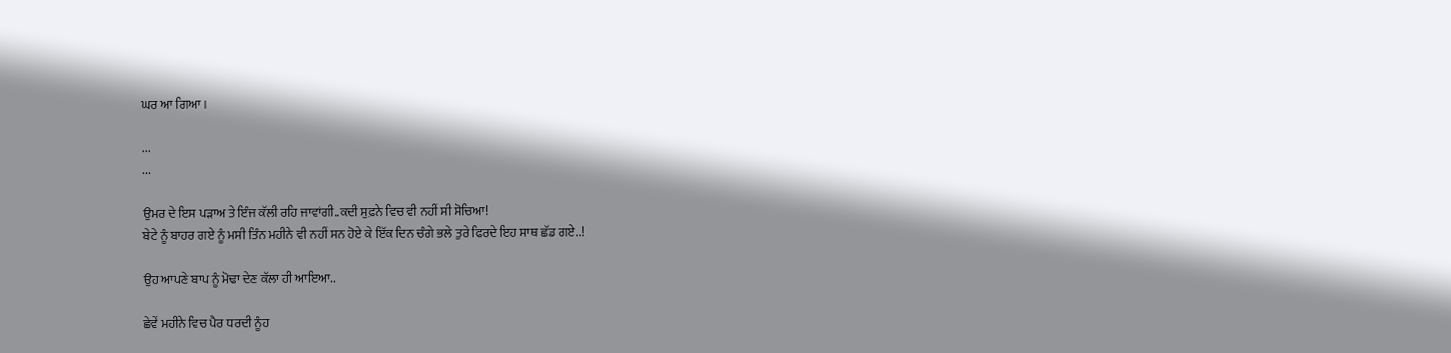ਘਰ ਆ ਗਿਆ।

...
...

ਉਮਰ ਦੇ ਇਸ ਪੜਾਅ ਤੇ ਇੰਜ ਕੱਲੀ ਰਹਿ ਜਾਵਾਂਗੀ..ਕਦੀ ਸੁਫ਼ਨੇ ਵਿਚ ਵੀ ਨਹੀਂ ਸੀ ਸੋਚਿਆ!
ਬੇਟੇ ਨੂੰ ਬਾਹਰ ਗਏ ਨੂੰ ਮਸੀ ਤਿੰਨ ਮਹੀਨੇ ਵੀ ਨਹੀਂ ਸਨ ਹੋਏ ਕੇ ਇੱਕ ਦਿਨ ਚੰਗੇ ਭਲੇ ਤੁਰੇ ਫਿਰਦੇ ਇਹ ਸਾਥ ਛੱਡ ਗਏ..!

ਉਹ ਆਪਣੇ ਬਾਪ ਨੂੰ ਮੋਢਾ ਦੇਣ ਕੱਲਾ ਹੀ ਆਇਆ..

ਛੇਵੇਂ ਮਹੀਨੇ ਵਿਚ ਪੈਰ ਧਰਦੀ ਨੂੰਹ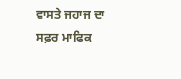ਵਾਸਤੇ ਜਹਾਜ ਦਾ ਸਫ਼ਰ ਮਾਫਿਕ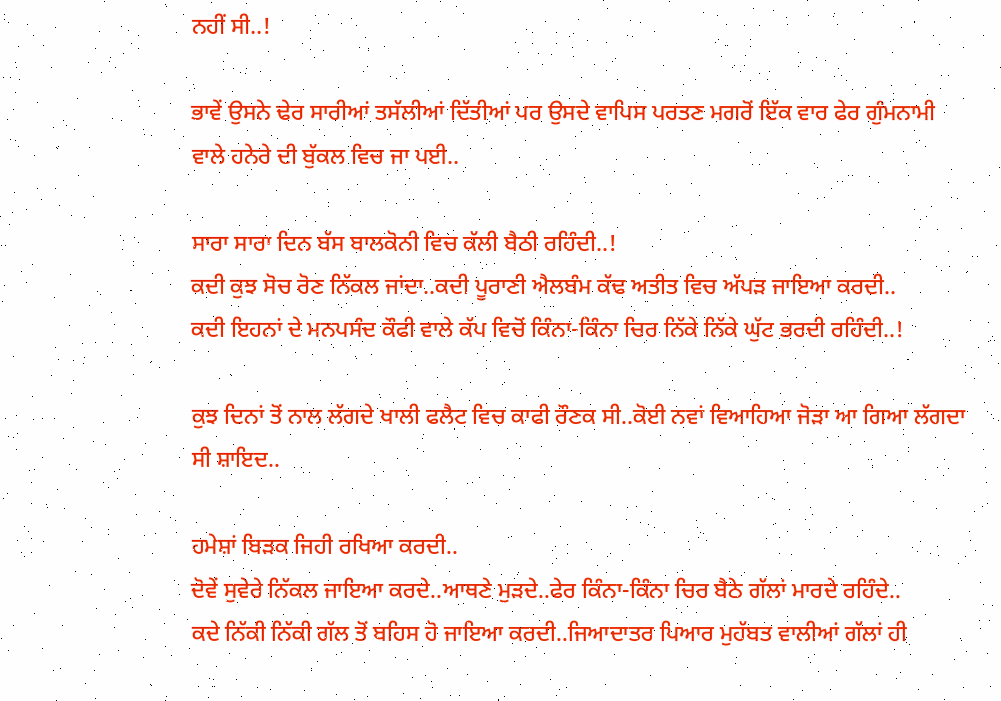ਨਹੀਂ ਸੀ..!

ਭਾਵੇਂ ਉਸਨੇ ਢੇਰ ਸਾਰੀਆਂ ਤਸੱਲੀਆਂ ਦਿੱਤੀਆਂ ਪਰ ਉਸਦੇ ਵਾਪਿਸ ਪਰਤਣ ਮਗਰੋਂ ਇੱਕ ਵਾਰ ਫੇਰ ਗੁੰਮਨਾਮੀ ਵਾਲੇ ਹਨੇਰੇ ਦੀ ਬੁੱਕਲ ਵਿਚ ਜਾ ਪਈ..

ਸਾਰਾ ਸਾਰਾ ਦਿਨ ਬੱਸ ਬਾਲਕੋਨੀ ਵਿਚ ਕੱਲੀ ਬੈਠੀ ਰਹਿੰਦੀ..!
ਕਦੀ ਕੁਝ ਸੋਚ ਰੋਣ ਨਿੱਕਲ ਜਾਂਦਾ..ਕਦੀ ਪੂਰਾਣੀ ਐਲਬੰਮ ਕੱਢ ਅਤੀਤ ਵਿਚ ਅੱਪੜ ਜਾਇਆ ਕਰਦੀ..
ਕਦੀ ਇਹਨਾਂ ਦੇ ਮਨਪਸੰਦ ਕੌਫੀ ਵਾਲੇ ਕੱਪ ਵਿਚੋਂ ਕਿੰਨਾ-ਕਿੰਨਾ ਚਿਰ ਨਿੱਕੇ ਨਿੱਕੇ ਘੁੱਟ ਭਰਦੀ ਰਹਿੰਦੀ..!

ਕੁਝ ਦਿਨਾਂ ਤੋਂ ਨਾਲ ਲੱਗਦੇ ਖਾਲੀ ਫਲੈਟ ਵਿਚ ਕਾਫੀ ਰੌਣਕ ਸੀ..ਕੋਈ ਨਵਾਂ ਵਿਆਹਿਆ ਜੋੜਾ ਆ ਗਿਆ ਲੱਗਦਾ ਸੀ ਸ਼ਾਇਦ..

ਹਮੇਸ਼ਾਂ ਬਿੜਕ ਜਿਹੀ ਰਖਿਆ ਕਰਦੀ..
ਦੋਵੇਂ ਸੁਵੇਰੇ ਨਿੱਕਲ ਜਾਇਆ ਕਰਦੇ..ਆਥਣੇ ਮੁੜਦੇ..ਫੇਰ ਕਿੰਨਾ-ਕਿੰਨਾ ਚਿਰ ਬੈਠੇ ਗੱਲਾਂ ਮਾਰਦੇ ਰਹਿੰਦੇ..
ਕਦੇ ਨਿੱਕੀ ਨਿੱਕੀ ਗੱਲ ਤੋਂ ਬਹਿਸ ਹੋ ਜਾਇਆ ਕਰਦੀ..ਜਿਆਦਾਤਰ ਪਿਆਰ ਮੁਹੱਬਤ ਵਾਲੀਆਂ ਗੱਲਾਂ ਹੀ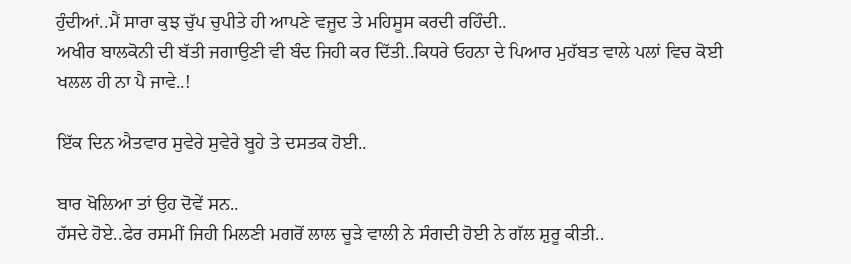ਹੁੰਦੀਆਂ..ਮੈਂ ਸਾਰਾ ਕੁਝ ਚੁੱਪ ਚੁਪੀਤੇ ਹੀ ਆਪਣੇ ਵਜੂਦ ਤੇ ਮਹਿਸੂਸ ਕਰਦੀ ਰਹਿੰਦੀ..
ਅਖੀਰ ਬਾਲਕੋਨੀ ਦੀ ਬੱਤੀ ਜਗਾਉਣੀ ਵੀ ਬੰਦ ਜਿਹੀ ਕਰ ਦਿੱਤੀ..ਕਿਧਰੇ ਓਹਨਾ ਦੇ ਪਿਆਰ ਮੁਹੱਬਤ ਵਾਲੇ ਪਲਾਂ ਵਿਚ ਕੋਈ ਖਲਲ ਹੀ ਨਾ ਪੈ ਜਾਵੇ..!

ਇੱਕ ਦਿਨ ਐਤਵਾਰ ਸੁਵੇਰੇ ਸੁਵੇਰੇ ਬੂਹੇ ਤੇ ਦਸਤਕ ਹੋਈ..

ਬਾਰ ਖੋਲਿਆ ਤਾਂ ਉਹ ਦੋਵੇਂ ਸਨ..
ਹੱਸਦੇ ਹੋਏ..ਫੇਰ ਰਸਮੀਂ ਜਿਹੀ ਮਿਲਣੀ ਮਗਰੋਂ ਲਾਲ ਚੂੜੇ ਵਾਲੀ ਨੇ ਸੰਗਦੀ ਹੋਈ ਨੇ ਗੱਲ ਸ਼ੁਰੂ ਕੀਤੀ..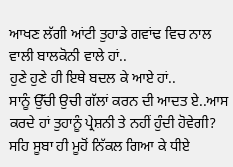ਆਖਣ ਲੱਗੀ ਆਂਟੀ ਤੁਹਾਡੇ ਗਵਾਂਢ ਵਿਚ ਨਾਲ ਵਾਲੀ ਬਾਲਕੋਨੀ ਵਾਲੇ ਹਾਂ..
ਹੁਣੇ ਹੁਣੇ ਹੀ ਇਥੇ ਬਦਲ ਕੇ ਆਏ ਹਾਂ..
ਸਾਨੂੰ ਉੱਚੀ ਉਚੀ ਗੱਲਾਂ ਕਰਨ ਦੀ ਆਦਤ ਏ..ਆਸ ਕਰਦੇ ਹਾਂ ਤੁਹਾਨੂੰ ਪ੍ਰੇਸ਼ਨੀ ਤੇ ਨਹੀਂ ਹੁੰਦੀ ਹੋਵੇਗੀ?
ਸਹਿ ਸੂਬਾ ਹੀ ਮੂਹੋਂ ਨਿੱਕਲ ਗਿਆ ਕੇ ਧੀਏ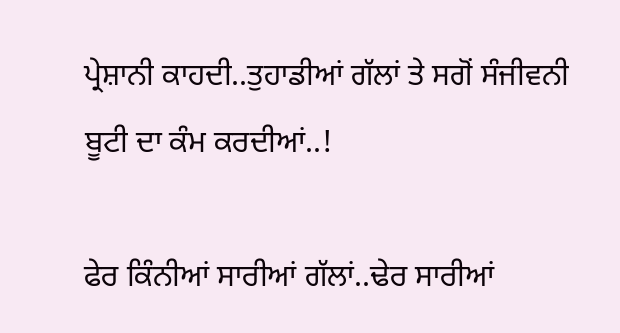ਪ੍ਰੇਸ਼ਾਨੀ ਕਾਹਦੀ..ਤੁਹਾਡੀਆਂ ਗੱਲਾਂ ਤੇ ਸਗੋਂ ਸੰਜੀਵਨੀ ਬੂਟੀ ਦਾ ਕੰਮ ਕਰਦੀਆਂ..!

ਫੇਰ ਕਿੰਨੀਆਂ ਸਾਰੀਆਂ ਗੱਲਾਂ..ਢੇਰ ਸਾਰੀਆਂ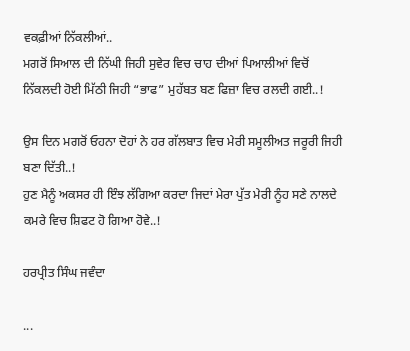ਵਕਫ਼ੀਆਂ ਨਿੱਕਲੀਆਂ..
ਮਗਰੋਂ ਸਿਆਲ ਦੀ ਨਿੱਘੀ ਜਿਹੀ ਸੁਵੇਰ ਵਿਚ ਚਾਹ ਦੀਆਂ ਪਿਆਲੀਆਂ ਵਿਚੋਂ ਨਿੱਕਲਦੀ ਹੋਈ ਮਿੱਠੀ ਜਿਹੀ “ਭਾਫ” ਮੁਹੱਬਤ ਬਣ ਫਿਜ਼ਾ ਵਿਚ ਰਲਦੀ ਗਈ..!

ਉਸ ਦਿਨ ਮਗਰੋਂ ਓਹਨਾ ਦੋਹਾਂ ਨੇ ਹਰ ਗੱਲਬਾਤ ਵਿਚ ਮੇਰੀ ਸਮੂਲੀਅਤ ਜਰੂਰੀ ਜਿਹੀ ਬਣਾ ਦਿੱਤੀ..!
ਹੁਣ ਮੈਨੂੰ ਅਕਸਰ ਹੀ ਇੰਝ ਲੱਗਿਆ ਕਰਦਾ ਜਿਦਾਂ ਮੇਰਾ ਪੁੱਤ ਮੇਰੀ ਨੂੰਹ ਸਣੇ ਨਾਲਦੇ ਕਮਰੇ ਵਿਚ ਸ਼ਿਫਟ ਹੋ ਗਿਆ ਹੋਵੇ..!

ਹਰਪ੍ਰੀਤ ਸਿੰਘ ਜਵੰਦਾ

...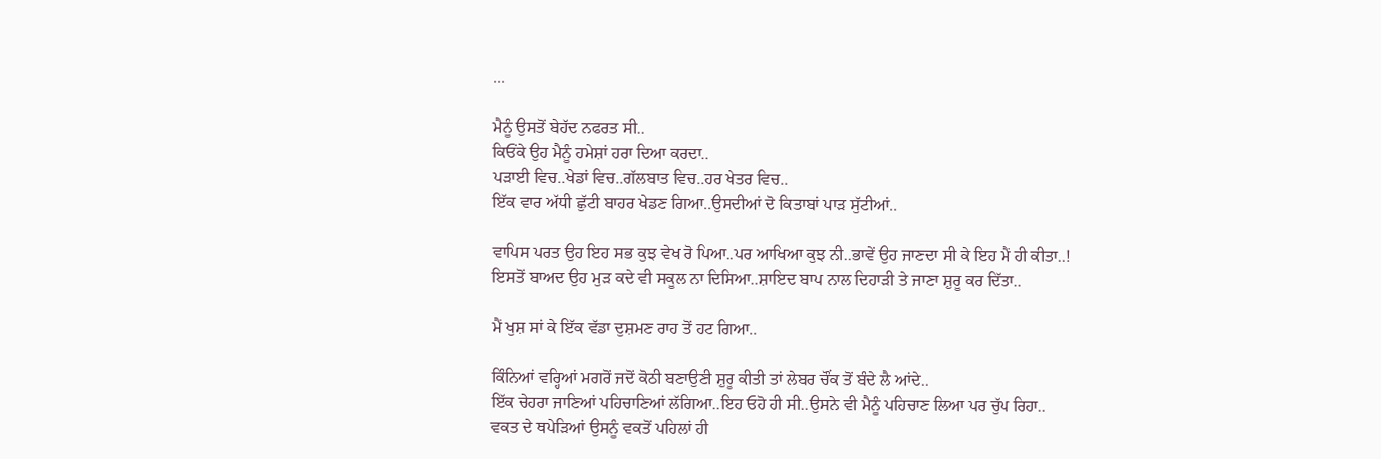...

ਮੈਨੂੰ ਉਸਤੋਂ ਬੇਹੱਦ ਨਫਰਤ ਸੀ..
ਕਿਓਂਕੇ ਉਹ ਮੈਨੂੰ ਹਮੇਸ਼ਾਂ ਹਰਾ ਦਿਆ ਕਰਦਾ..
ਪੜਾਈ ਵਿਚ..ਖੇਡਾਂ ਵਿਚ..ਗੱਲਬਾਤ ਵਿਚ..ਹਰ ਖੇਤਰ ਵਿਚ..
ਇੱਕ ਵਾਰ ਅੱਧੀ ਛੁੱਟੀ ਬਾਹਰ ਖੇਡਣ ਗਿਆ..ਉਸਦੀਆਂ ਦੋ ਕਿਤਾਬਾਂ ਪਾੜ ਸੁੱਟੀਆਂ..

ਵਾਪਿਸ ਪਰਤ ਉਹ ਇਹ ਸਭ ਕੁਝ ਵੇਖ ਰੋ ਪਿਆ..ਪਰ ਆਖਿਆ ਕੁਝ ਨੀ..ਭਾਵੇਂ ਉਹ ਜਾਣਦਾ ਸੀ ਕੇ ਇਹ ਮੈਂ ਹੀ ਕੀਤਾ..!
ਇਸਤੋਂ ਬਾਅਦ ਉਹ ਮੁੜ ਕਦੇ ਵੀ ਸਕੂਲ ਨਾ ਦਿਸਿਆ..ਸ਼ਾਇਦ ਬਾਪ ਨਾਲ ਦਿਹਾੜੀ ਤੇ ਜਾਣਾ ਸ਼ੁਰੂ ਕਰ ਦਿੱਤਾ..

ਮੈਂ ਖੁਸ਼ ਸਾਂ ਕੇ ਇੱਕ ਵੱਡਾ ਦੁਸ਼ਮਣ ਰਾਹ ਤੋਂ ਹਟ ਗਿਆ..

ਕਿੰਨਿਆਂ ਵਰ੍ਹਿਆਂ ਮਗਰੋਂ ਜਦੋਂ ਕੋਠੀ ਬਣਾਉਣੀ ਸ਼ੁਰੂ ਕੀਤੀ ਤਾਂ ਲੇਬਰ ਚੌਂਕ ਤੋਂ ਬੰਦੇ ਲੈ ਆਂਦੇ..
ਇੱਕ ਚੇਹਰਾ ਜਾਣਿਆਂ ਪਹਿਚਾਣਿਆਂ ਲੱਗਿਆ..ਇਹ ਓਹੋ ਹੀ ਸੀ..ਉਸਨੇ ਵੀ ਮੈਨੂੰ ਪਹਿਚਾਣ ਲਿਆ ਪਰ ਚੁੱਪ ਰਿਹਾ..
ਵਕਤ ਦੇ ਥਪੇੜਿਆਂ ਉਸਨੂੰ ਵਕਤੋਂ ਪਹਿਲਾਂ ਹੀ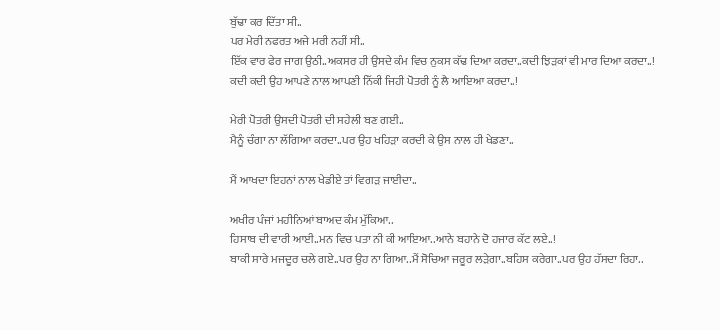ਬੁੱਢਾ ਕਰ ਦਿੱਤਾ ਸੀ..
ਪਰ ਮੇਰੀ ਨਫਰਤ ਅਜੇ ਮਰੀ ਨਹੀਂ ਸੀ..
ਇੱਕ ਵਾਰ ਫੇਰ ਜਾਗ ਉਠੀ..ਅਕਸਰ ਹੀ ਉਸਦੇ ਕੰਮ ਵਿਚ ਨੁਕਸ ਕੱਢ ਦਿਆ ਕਰਦਾ..ਕਦੀ ਝਿੜਕਾਂ ਵੀ ਮਾਰ ਦਿਆ ਕਰਦਾ..!
ਕਦੀ ਕਦੀ ਉਹ ਆਪਣੇ ਨਾਲ ਆਪਣੀ ਨਿੱਕੀ ਜਿਹੀ ਪੋਤਰੀ ਨੂੰ ਲੈ ਆਇਆ ਕਰਦਾ..!

ਮੇਰੀ ਪੋਤਰੀ ਉਸਦੀ ਪੋਤਰੀ ਦੀ ਸਹੇਲੀ ਬਣ ਗਈ..
ਮੈਨੂੰ ਚੰਗਾ ਨਾ ਲੱਗਿਆ ਕਰਦਾ..ਪਰ ਉਹ ਖਹਿੜਾ ਕਰਦੀ ਕੇ ਉਸ ਨਾਲ ਹੀ ਖੇਡਣਾ..

ਮੈਂ ਆਖਦਾ ਇਹਨਾਂ ਨਾਲ ਖੇਡੀਏ ਤਾਂ ਵਿਗੜ ਜਾਈਦਾ..

ਅਖੀਰ ਪੰਜਾਂ ਮਹੀਨਿਆਂ ਬਾਅਦ ਕੰਮ ਮੁੱਕਿਆ..
ਹਿਸਾਬ ਦੀ ਵਾਰੀ ਆਈ..ਮਨ ਵਿਚ ਪਤਾ ਨੀ ਕੀ ਆਇਆ..ਆਨੇ ਬਹਾਨੇ ਦੋ ਹਜਾਰ ਕੱਟ ਲਏ..!
ਬਾਕੀ ਸਾਰੇ ਮਜਦੂਰ ਚਲੇ ਗਏ..ਪਰ ਉਹ ਨਾ ਗਿਆ..ਮੈਂ ਸੋਚਿਆ ਜਰੂਰ ਲੜੇਗਾ..ਬਹਿਸ ਕਰੇਗਾ..ਪਰ ਉਹ ਹੱਸਦਾ ਰਿਹਾ..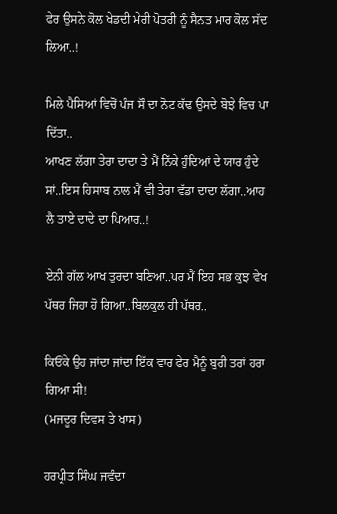ਫੇਰ ਉਸਨੇ ਕੋਲ ਖੇਡਦੀ ਮੇਰੀ ਪੋਤਰੀ ਨੂੰ ਸੈਨਤ ਮਾਰ ਕੋਲ ਸੱਦ ਲਿਆ..!

ਮਿਲੇ ਪੈਸਿਆਂ ਵਿਚੋਂ ਪੰਜ ਸੌ ਦਾ ਨੋਟ ਕੱਢ ਉਸਦੇ ਬੋਝੇ ਵਿਚ ਪਾ ਦਿੱਤਾ..
ਆਖਣ ਲੱਗਾ ਤੇਰਾ ਦਾਦਾ ਤੇ ਮੈਂ ਨਿੱਕੇ ਹੁੰਦਿਆਂ ਦੇ ਯਾਰ ਹੁੰਦੇ ਸਾਂ..ਇਸ ਹਿਸਾਬ ਨਾਲ ਮੈਂ ਵੀ ਤੇਰਾ ਵੱਡਾ ਦਾਦਾ ਲੱਗਾ..ਆਹ ਲੈ ਤਾਏ ਦਾਦੇ ਦਾ ਪਿਆਰ..!

ਏਨੀ ਗੱਲ ਆਖ ਤੁਰਦਾ ਬਣਿਆ..ਪਰ ਮੈਂ ਇਹ ਸਭ ਕੁਝ ਵੇਖ ਪੱਥਰ ਜਿਹਾ ਹੋ ਗਿਆ..ਬਿਲਕੁਲ ਹੀ ਪੱਥਰ..

ਕਿਓਂਕੇ ਉਹ ਜਾਂਦਾ ਜਾਂਦਾ ਇੱਕ ਵਾਰ ਫੇਰ ਮੈਨੂੰ ਬੁਰੀ ਤਰਾਂ ਹਰਾ ਗਿਆ ਸੀ!
(ਮਜਦੂਰ ਦਿਵਸ ਤੇ ਖਾਸ)

ਹਰਪ੍ਰੀਤ ਸਿੰਘ ਜਵੰਦਾ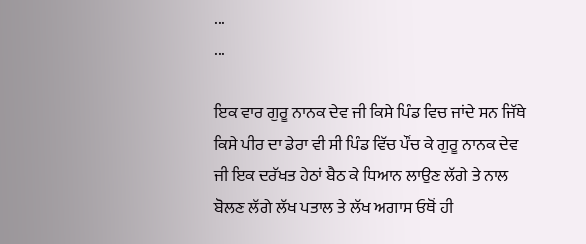...
...

ਇਕ ਵਾਰ ਗੁਰੂ ਨਾਨਕ ਦੇਵ ਜੀ ਕਿਸੇ ਪਿੰਡ ਵਿਚ ਜਾਂਦੇ ਸਨ ਜਿੱਥੇ ਕਿਸੇ ਪੀਰ ਦਾ ਡੇਰਾ ਵੀ ਸੀ ਪਿੰਡ ਵਿੱਚ ਪੌਂਚ ਕੇ ਗੁਰੂ ਨਾਨਕ ਦੇਵ ਜੀ ਇਕ ਦਰੱਖਤ ਹੇਠਾਂ ਬੈਠ ਕੇ ਧਿਆਨ ਲਾਉਣ ਲੱਗੇ ਤੇ ਨਾਲ ਬੋਲਣ ਲੱਗੇ ਲੱਖ ਪਤਾਲ ਤੇ ਲੱਖ ਅਗਾਸ ਓਥੋਂ ਹੀ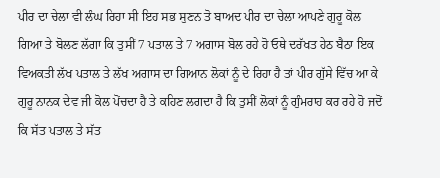ਪੀਰ ਦਾ ਚੇਲਾ ਵੀ ਲੰਘ ਰਿਹਾ ਸੀ ਇਹ ਸਭ ਸੁਣਨ ਤੋ ਬਾਅਦ ਪੀਰ ਦਾ ਚੇਲਾ ਆਪਣੇ ਗੁਰੂ ਕੋਲ ਗਿਆ ਤੇ ਬੋਲਣ ਲੱਗਾ ਕਿ ਤੁਸੀਂ 7 ਪਤਾਲ ਤੇ 7 ਅਗਾਸ ਬੋਲ ਰਹੇ ਹੋ ਓਥੇ ਦਰੱਖਤ ਹੇਠ ਬੈਠਾ ਇਕ ਵਿਅਕਤੀ ਲੱਖ ਪਤਾਲ ਤੇ ਲੱਖ ਅਗਾਸ ਦਾ ਗਿਆਨ ਲੋਕਾਂ ਨੂੰ ਦੇ ਰਿਹਾ ਹੈ ਤਾਂ ਪੀਰ ਗੁੱਸੇ ਵਿੱਚ ਆ ਕੇ ਗੁਰੂ ਨਾਨਕ ਦੇਵ ਜੀ ਕੋਲ ਪੋਂਚਦਾ ਹੈ ਤੇ ਕਹਿਣ ਲਗਦਾ ਹੈ ਕਿ ਤੁਸੀਂ ਲੋਕਾਂ ਨੂੰ ਗੁੰਮਰਾਹ ਕਰ ਰਹੇ ਹੋ ਜਦੋਂ ਕਿ ਸੱਤ ਪਤਾਲ ਤੇ ਸੱਤ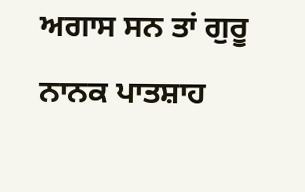ਅਗਾਸ ਸਨ ਤਾਂ ਗੁਰੂ ਨਾਨਕ ਪਾਤਸ਼ਾਹ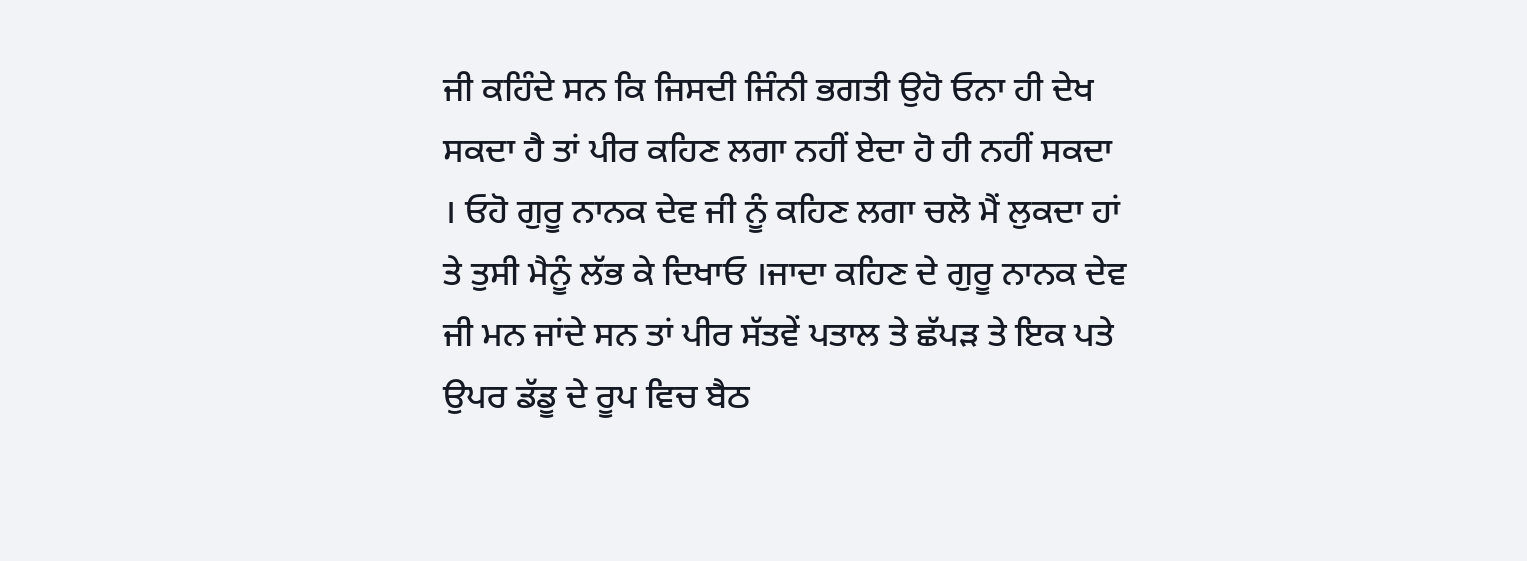ਜੀ ਕਹਿੰਦੇ ਸਨ ਕਿ ਜਿਸਦੀ ਜਿੰਨੀ ਭਗਤੀ ਉਹੋ ਓਨਾ ਹੀ ਦੇਖ ਸਕਦਾ ਹੈ ਤਾਂ ਪੀਰ ਕਹਿਣ ਲਗਾ ਨਹੀਂ ਏਦਾ ਹੋ ਹੀ ਨਹੀਂ ਸਕਦਾ । ਓਹੋ ਗੁਰੂ ਨਾਨਕ ਦੇਵ ਜੀ ਨੂੰ ਕਹਿਣ ਲਗਾ ਚਲੋ ਮੈਂ ਲੁਕਦਾ ਹਾਂ ਤੇ ਤੁਸੀ ਮੈਨੂੰ ਲੱਭ ਕੇ ਦਿਖਾਓ ।ਜਾਦਾ ਕਹਿਣ ਦੇ ਗੁਰੂ ਨਾਨਕ ਦੇਵ ਜੀ ਮਨ ਜਾਂਦੇ ਸਨ ਤਾਂ ਪੀਰ ਸੱਤਵੇਂ ਪਤਾਲ ਤੇ ਛੱਪੜ ਤੇ ਇਕ ਪਤੇ ਉਪਰ ਡੱਡੂ ਦੇ ਰੂਪ ਵਿਚ ਬੈਠ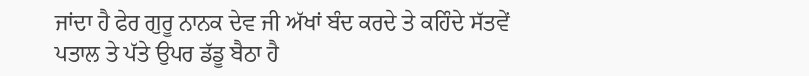ਜਾਂਦਾ ਹੈ ਫੇਰ ਗੁਰੂ ਨਾਨਕ ਦੇਵ ਜੀ ਅੱਖਾਂ ਬੰਦ ਕਰਦੇ ਤੇ ਕਹਿੰਦੇ ਸੱਤਵੇਂ ਪਤਾਲ ਤੇ ਪੱਤੇ ਉਪਰ ਡੱਡੂ ਬੈਠਾ ਹੈ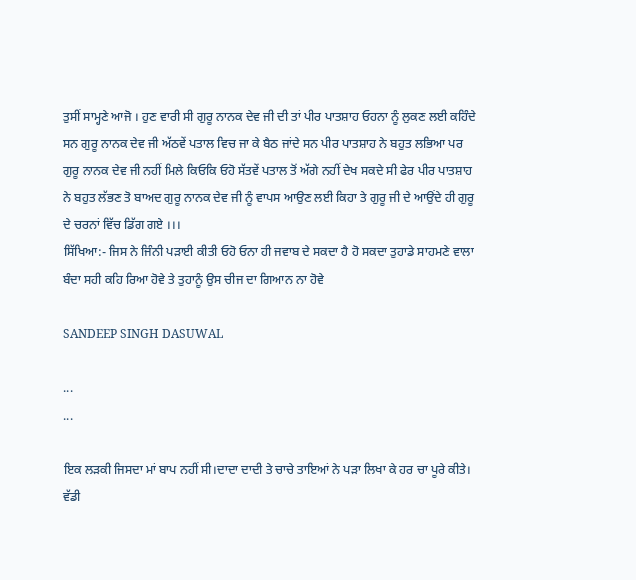ਤੁਸੀਂ ਸਾਮ੍ਹਣੇ ਆਜੋ । ਹੁਣ ਵਾਰੀ ਸੀ ਗੁਰੂ ਨਾਨਕ ਦੇਵ ਜੀ ਦੀ ਤਾਂ ਪੀਰ ਪਾਤਸ਼ਾਹ ਓਹਨਾ ਨੂੰ ਲੁਕਣ ਲਈ ਕਹਿੰਦੇ ਸਨ ਗੁਰੂ ਨਾਨਕ ਦੇਵ ਜੀ ਅੱਠਵੇਂ ਪਤਾਲ ਵਿਚ ਜਾ ਕੇ ਬੈਠ ਜਾਂਦੇ ਸਨ ਪੀਰ ਪਾਤਸ਼ਾਹ ਨੇ ਬਹੁਤ ਲਭਿਆ ਪਰ ਗੁਰੂ ਨਾਨਕ ਦੇਵ ਜੀ ਨਹੀਂ ਮਿਲੇ ਕਿਓਕਿ ਓਹੋ ਸੱਤਵੇਂ ਪਤਾਲ ਤੋਂ ਅੱਗੇ ਨਹੀਂ ਦੇਖ ਸਕਦੇ ਸੀ ਫੇਰ ਪੀਰ ਪਾਤਸ਼ਾਹ ਨੇ ਬਹੁਤ ਲੱਭਣ ਤੋ ਬਾਅਦ ਗੁਰੂ ਨਾਨਕ ਦੇਵ ਜੀ ਨੂੰ ਵਾਪਸ ਆਉਣ ਲਈ ਕਿਹਾ ਤੇ ਗੁਰੂ ਜੀ ਦੇ ਆਉਂਦੇ ਹੀ ਗੁਰੂ ਦੇ ਚਰਨਾਂ ਵਿੱਚ ਡਿੱਗ ਗਏ ।।।
ਸਿੱਖਿਆ:- ਜਿਸ ਨੇ ਜਿੰਨੀ ਪੜਾਈ ਕੀਤੀ ਓਹੋ ਓਨਾ ਹੀ ਜਵਾਬ ਦੇ ਸਕਦਾ ਹੈ ਹੋ ਸਕਦਾ ਤੁਹਾਡੇ ਸਾਹਮਣੇ ਵਾਲਾ ਬੰਦਾ ਸਹੀ ਕਹਿ ਰਿਆ ਹੋਵੇ ਤੇ ਤੁਹਾਨੂੰ ਉਸ ਚੀਜ ਦਾ ਗਿਆਨ ਨਾ ਹੋਵੇ

SANDEEP SINGH DASUWAL

...
...

ਇਕ ਲੜਕੀ ਜਿਸਦਾ ਮਾਂ ਬਾਪ ਨਹੀਂ ਸੀ।ਦਾਦਾ ਦਾਦੀ ਤੇ ਚਾਚੇ ਤਾਇਆਂ ਨੇ ਪੜਾ ਲਿਖਾ ਕੇ ਹਰ ਚਾ ਪੂਰੇ ਕੀਤੇ। ਵੱਡੀ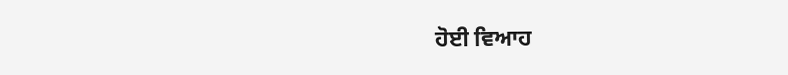ਹੋਈ ਵਿਆਹ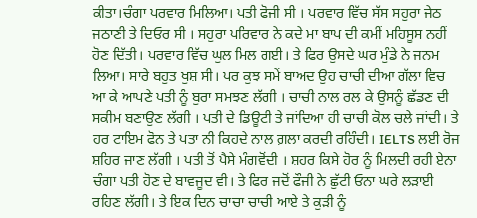ਕੀਤਾ।ਚੰਗਾ ਪਰਵਾਰ ਮਿਲਿਆ। ਪਤੀ ਫੋਜੀ ਸੀ । ਪਰਵਾਰ ਵਿੱਚ ਸੱਸ ਸਹੁਰਾ ਜੇਠ ਜਠਾਣੀ ਤੇ ਦਿਓਰ ਸੀ । ਸਹੁਰਾ ਪਰਿਵਾਰ ਨੇ ਕਦੇ ਮਾ ਬਾਪ ਦੀ ਕਮੀਂ ਮਹਿਸੂਸ ਨਹੀਂ ਹੋਣ ਦਿੱਤੀ। ਪਰਵਾਰ ਵਿੱਚ ਘੁਲ ਮਿਲ ਗਈ। ਤੇ ਫਿਰ ਉਸਦੇ ਘਰ ਮੁੰਡੇ ਨੇ ਜਨਮ ਲਿਆ। ਸਾਰੇ ਬਹੁਤ ਖੁਸ਼ ਸੀ। ਪਰ ਕੁਝ ਸਮੇਂ ਬਾਅਦ ਉਹ ਚਾਚੀ ਦੀਆ ਗੱਲਾ ਵਿਚ ਆ ਕੇ ਆਪਣੇ ਪਤੀ ਨੂੰ ਬੁਰਾ ਸਮਝਣ ਲੱਗੀ । ਚਾਚੀ ਨਾਲ ਰਲ ਕੇ ਉਸਨੂੰ ਛੱਡਣ ਦੀ ਸਕੀਮ ਬਣਾਉਣ ਲੱਗੀ । ਪਤੀ ਦੇ ਡਿਊਟੀ ਤੇ ਜਾਂਦਿਆ ਹੀ ਚਾਚੀ ਕੋਲ ਚਲੇ ਜਾਂਦੀ। ਤੇ ਹਰ ਟਾਇਮ ਫੋਨ ਤੇ ਪਤਾ ਨੀ ਕਿਹਦੇ ਨਾਲ ਗ਼ਲਾ ਕਰਦੀ ਰਹਿੰਦੀ। IELTS ਲਈ ਰੋਜ ਸ਼ਹਿਰ ਜਾਣ ਲੱਗੀ । ਪਤੀ ਤੋਂ ਪੈਸੇ ਮੰਗਵੋਂਦੀ । ਸ਼ਹਰ ਕਿਸੇ ਹੋਰ ਨੂੰ ਮਿਲਦੀ ਰਹੀ ਏਨਾ ਚੰਗਾ ਪਤੀ ਹੋਣ ਦੇ ਬਾਵਜੂਦ ਵੀ। ਤੇ ਫਿਰ ਜਦੋਂ ਫੌਜੀ ਨੇ ਛੁੱਟੀ ਓਨਾ ਘਰੇ ਲੜਾਈ ਰਹਿਣ ਲੱਗੀ। ਤੇ ਇਕ ਦਿਨ ਚਾਚਾ ਚਾਚੀ ਆਏ ਤੇ ਕੁੜੀ ਨੂੰ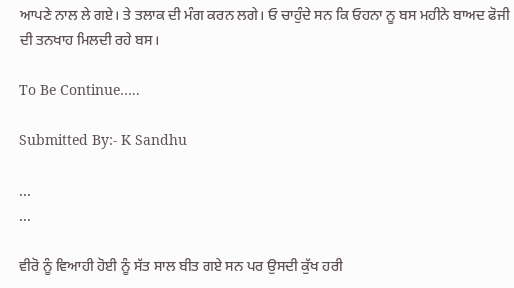ਆਪਣੇ ਨਾਲ ਲੇ ਗਏ। ਤੇ ਤਲਾਕ ਦੀ ਮੰਗ ਕਰਨ ਲਗੇ। ਓ ਚਾਹੁੰਦੇ ਸਨ ਕਿ ਓਹਨਾ ਨੂ ਬਸ ਮਹੀਨੇ ਬਾਅਦ ਫੋਜੀ ਦੀ ਤਨਖਾਹ ਮਿਲਦੀ ਰਹੇ ਬਸ।

To Be Continue…..

Submitted By:- K Sandhu

...
...

ਵੀਰੋ ਨੂੰ ਵਿਆਹੀ ਹੋਈ ਨੂੰ ਸੱਤ ਸਾਲ ਬੀਤ ਗਏ ਸਨ ਪਰ ਉਸਦੀ ਕੁੱਖ ਹਰੀ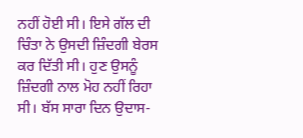ਨਹੀਂ ਹੋਈ ਸੀ। ਇਸੇ ਗੱਲ ਦੀ ਚਿੰਤਾ ਨੇ ਉਸਦੀ ਜ਼ਿੰਦਗੀ ਬੇਰਸ ਕਰ ਦਿੱਤੀ ਸੀ। ਹੁਣ ਉਸਨੂੰ ਜ਼ਿੰਦਗੀ ਨਾਲ ਮੋਹ ਨਹੀਂ ਰਿਹਾ ਸੀ। ਬੱਸ ਸਾਰਾ ਦਿਨ ਉਦਾਸ-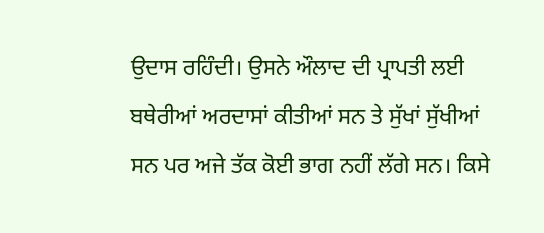ਉਦਾਸ ਰਹਿੰਦੀ। ਉਸਨੇ ਔਲਾਦ ਦੀ ਪ੍ਰਾਪਤੀ ਲਈ ਬਥੇਰੀਆਂ ਅਰਦਾਸਾਂ ਕੀਤੀਆਂ ਸਨ ਤੇ ਸੁੱਖਾਂ ਸੁੱਖੀਆਂ ਸਨ ਪਰ ਅਜੇ ਤੱਕ ਕੋਈ ਭਾਗ ਨਹੀਂ ਲੱਗੇ ਸਨ। ਕਿਸੇ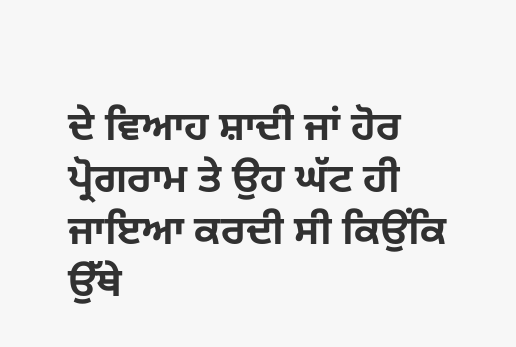ਦੇ ਵਿਆਹ ਸ਼ਾਦੀ ਜਾਂ ਹੋਰ ਪ੍ਰੋਗਰਾਮ ਤੇ ਉਹ ਘੱਟ ਹੀ ਜਾਇਆ ਕਰਦੀ ਸੀ ਕਿਉਂਕਿ ਉੱਥੇ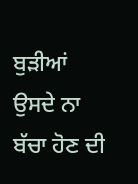ਬੁੜੀਆਂ ਉਸਦੇ ਨਾ ਬੱਚਾ ਹੋਣ ਦੀ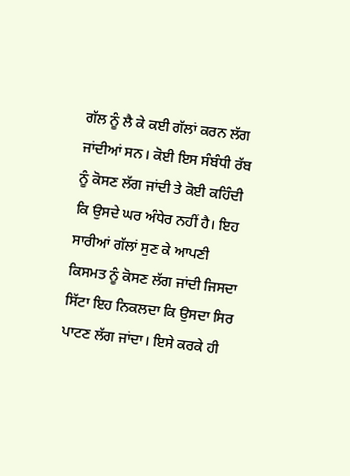ਗੱਲ ਨੂੰ ਲੈ ਕੇ ਕਈ ਗੱਲਾਂ ਕਰਨ ਲੱਗ ਜਾਂਦੀਆਂ ਸਨ। ਕੋਈ ਇਸ ਸੰਬੰਧੀ ਰੱਬ ਨੂੰ ਕੋਸਣ ਲੱਗ ਜਾਂਦੀ ਤੇ ਕੋਈ ਕਹਿੰਦੀ ਕਿ ਉਸਦੇ ਘਰ ਅੰਧੇਰ ਨਹੀਂ ਹੈ। ਇਹ ਸਾਰੀਆਂ ਗੱਲਾਂ ਸੁਣ ਕੇ ਆਪਣੀ ਕਿਸਮਤ ਨੂੰ ਕੋਸਣ ਲੱਗ ਜਾਂਦੀ ਜਿਸਦਾ ਸਿੱਟਾ ਇਹ ਨਿਕਲਦਾ ਕਿ ਉਸਦਾ ਸਿਰ ਪਾਟਣ ਲੱਗ ਜਾਂਦਾ। ਇਸੇ ਕਰਕੇ ਹੀ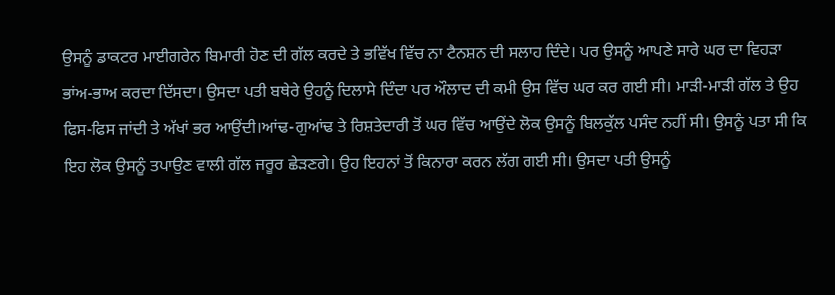ਉਸਨੂੰ ਡਾਕਟਰ ਮਾਈਗਰੇਨ ਬਿਮਾਰੀ ਹੋਣ ਦੀ ਗੱਲ ਕਰਦੇ ਤੇ ਭਵਿੱਖ ਵਿੱਚ ਨਾ ਟੈਨਸ਼ਨ ਦੀ ਸਲਾਹ ਦਿੰਦੇ। ਪਰ ਉਸਨੂੰ ਆਪਣੇ ਸਾਰੇ ਘਰ ਦਾ ਵਿਹੜਾ ਭਾਂਅ-ਭਾਅ ਕਰਦਾ ਦਿੱਸਦਾ। ਉਸਦਾ ਪਤੀ ਬਥੇਰੇ ਉਹਨੂੰ ਦਿਲਾਸੇ ਦਿੰਦਾ ਪਰ ਔਲਾਦ ਦੀ ਕਮੀ ਉਸ ਵਿੱਚ ਘਰ ਕਰ ਗਈ ਸੀ। ਮਾੜੀ-ਮਾੜੀ ਗੱਲ ਤੇ ਉਹ ਫਿਸ-ਫਿਸ ਜਾਂਦੀ ਤੇ ਅੱਖਾਂ ਭਰ ਆਉਂਦੀ।ਆਂਢ-ਗੁਆਂਢ ਤੇ ਰਿਸ਼ਤੇਦਾਰੀ ਤੋਂ ਘਰ ਵਿੱਚ ਆਉਂਦੇ ਲੋਕ ਉਸਨੂੰ ਬਿਲਕੁੱਲ ਪਸੰਦ ਨਹੀਂ ਸੀ। ਉਸਨੂੰ ਪਤਾ ਸੀ ਕਿ ਇਹ ਲੋਕ ਉਸਨੂੰ ਤਪਾਉਣ ਵਾਲੀ ਗੱਲ ਜਰੂਰ ਛੇੜਣਗੇ। ਉਹ ਇਹਨਾਂ ਤੋਂ ਕਿਨਾਰਾ ਕਰਨ ਲੱਗ ਗਈ ਸੀ। ਉਸਦਾ ਪਤੀ ਉਸਨੂੰ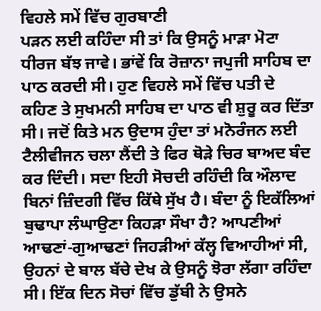ਵਿਹਲੇ ਸਮੇਂ ਵਿੱਚ ਗੁਰਬਾਣੀ
ਪੜਨ ਲਈ ਕਹਿੰਦਾ ਸੀ ਤਾਂ ਕਿ ਉਸਨੂੰ ਮਾੜਾ ਮੋਟਾ ਧੀਰਜ ਬੱਝ ਜਾਵੇ। ਭਾਂਵੇਂ ਕਿ ਰੋਜ਼ਾਨਾ ਜਪੁਜੀ ਸਾਹਿਬ ਦਾ ਪਾਠ ਕਰਦੀ ਸੀ। ਹੁਣ ਵਿਹਲੇ ਸਮੇਂ ਵਿੱਚ ਪਤੀ ਦੇ ਕਹਿਣ ਤੇ ਸੁਖਮਨੀ ਸਾਹਿਬ ਦਾ ਪਾਠ ਵੀ ਸ਼ੁਰੂ ਕਰ ਦਿੱਤਾ ਸੀ। ਜਦੋਂ ਕਿਤੇ ਮਨ ਉਦਾਸ ਹੁੰਦਾ ਤਾਂ ਮਨੋਰੰਜਨ ਲਈ ਟੈਲੀਵੀਜਨ ਚਲਾ ਲੈਂਦੀ ਤੇ ਫਿਰ ਥੋੜੇ ਚਿਰ ਬਾਅਦ ਬੰਦ ਕਰ ਦਿੰਦੀ। ਸਦਾ ਇਹੀ ਸੋਚਦੀ ਰਹਿੰਦੀ ਕਿ ਔਲਾਦ ਬਿਨਾਂ ਜ਼ਿੰਦਗੀ ਵਿੱਚ ਕਿੱਥੇ ਸੁੱਖ ਹੈ। ਬੰਦਾ ਨੂੰ ਇਕੱਲਿਆਂ ਬੁਢਾਪਾ ਲੰਘਾਉਣਾ ਕਿਹੜਾ ਸੌਖਾ ਹੈ? ਆਪਣੀਆਂ ਆਢਣਾਂ-ਗੁਆਢਣਾਂ ਜਿਹੜੀਆਂ ਕੱਲ੍ਹ ਵਿਆਹੀਆਂ ਸੀ, ਉਹਨਾਂ ਦੇ ਬਾਲ ਬੱਚੇ ਦੇਖ ਕੇ ਉਸਨੂੰ ਝੋਰਾ ਲੱਗਾ ਰਹਿੰਦਾ ਸੀ। ਇੱਕ ਦਿਨ ਸੋਚਾਂ ਵਿੱਚ ਡੁੱਬੀ ਨੇ ਉਸਨੇ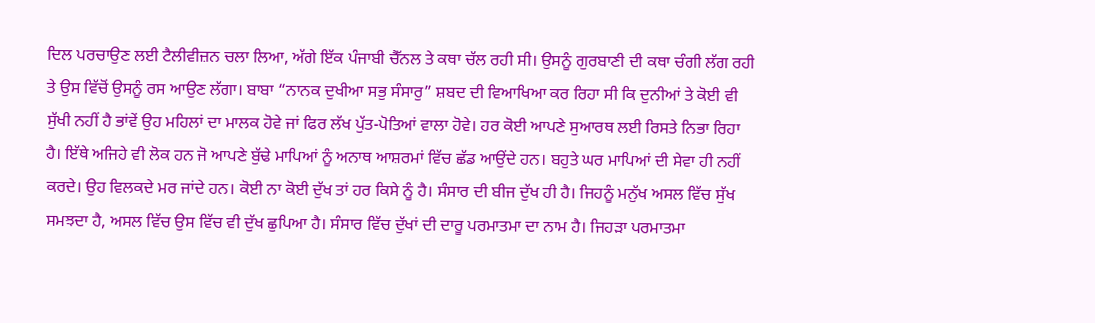ਦਿਲ ਪਰਚਾਉਣ ਲਈ ਟੈਲੀਵੀਜ਼ਨ ਚਲਾ ਲਿਆ, ਅੱਗੇ ਇੱਕ ਪੰਜਾਬੀ ਚੈੱਨਲ ਤੇ ਕਥਾ ਚੱਲ ਰਹੀ ਸੀ। ਉਸਨੂੰ ਗੁਰਬਾਣੀ ਦੀ ਕਥਾ ਚੰਗੀ ਲੱਗ ਰਹੀ ਤੇ ਉਸ ਵਿੱਚੋਂ ਉਸਨੂੰ ਰਸ ਆਉਣ ਲੱਗਾ। ਬਾਬਾ “ਨਾਨਕ ਦੁਖੀਆ ਸਭੁ ਸੰਸਾਰੁ” ਸ਼ਬਦ ਦੀ ਵਿਆਖਿਆ ਕਰ ਰਿਹਾ ਸੀ ਕਿ ਦੁਨੀਆਂ ਤੇ ਕੋਈ ਵੀ ਸੁੱਖੀ ਨਹੀਂ ਹੈ ਭਾਂਵੇਂ ਉਹ ਮਹਿਲਾਂ ਦਾ ਮਾਲਕ ਹੋਵੇ ਜਾਂ ਫਿਰ ਲੱਖ ਪੁੱਤ-ਪੋਤਿਆਂ ਵਾਲਾ ਹੋਵੇ। ਹਰ ਕੋਈ ਆਪਣੇ ਸੁਆਰਥ ਲਈ ਰਿਸਤੇ ਨਿਭਾ ਰਿਹਾ ਹੈ। ਇੱਥੇ ਅਜਿਹੇ ਵੀ ਲੋਕ ਹਨ ਜੋ ਆਪਣੇ ਬੁੱਢੇ ਮਾਪਿਆਂ ਨੂੰ ਅਨਾਥ ਆਸ਼ਰਮਾਂ ਵਿੱਚ ਛੱਡ ਆਉਂਦੇ ਹਨ। ਬਹੁਤੇ ਘਰ ਮਾਪਿਆਂ ਦੀ ਸੇਵਾ ਹੀ ਨਹੀਂ ਕਰਦੇ। ਉਹ ਵਿਲਕਦੇ ਮਰ ਜਾਂਦੇ ਹਨ। ਕੋਈ ਨਾ ਕੋਈ ਦੁੱਖ ਤਾਂ ਹਰ ਕਿਸੇ ਨੂੰ ਹੈ। ਸੰਸਾਰ ਦੀ ਬੀਜ ਦੁੱਖ ਹੀ ਹੈ। ਜਿਹਨੂੰ ਮਨੁੱਖ ਅਸਲ ਵਿੱਚ ਸੁੱਖ ਸਮਝਦਾ ਹੈ, ਅਸਲ ਵਿੱਚ ਉਸ ਵਿੱਚ ਵੀ ਦੁੱਖ ਛੁਪਿਆ ਹੈ। ਸੰਸਾਰ ਵਿੱਚ ਦੁੱਖਾਂ ਦੀ ਦਾਰੂ ਪਰਮਾਤਮਾ ਦਾ ਨਾਮ ਹੈ। ਜਿਹੜਾ ਪਰਮਾਤਮਾ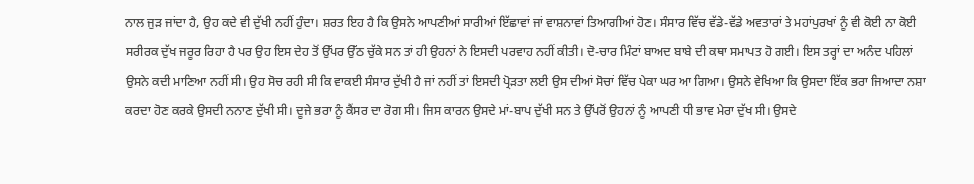ਨਾਲ ਜੁੜ ਜਾਂਦਾ ਹੈ, ਉਹ ਕਦੇ ਵੀ ਦੁੱਖੀ ਨਹੀਂ ਹੁੰਦਾ। ਸ਼ਰਤ ਇਹ ਹੈ ਕਿ ਉਸਨੇ ਆਪਣੀਆਂ ਸਾਰੀਆਂ ਇੱਛਾਵਾਂ ਜਾਂ ਵਾਸ਼ਨਾਵਾਂ ਤਿਆਗੀਆਂ ਹੋਣ। ਸੰਸਾਰ ਵਿੱਚ ਵੱਡੇ-ਵੱਡੇ ਅਵਤਾਰਾਂ ਤੇ ਮਹਾਂਪੁਰਖਾਂ ਨੂੰ ਵੀ ਕੋਈ ਨਾ ਕੋਈ ਸਰੀਰਕ ਦੁੱਖ ਜਰੂਰ ਰਿਹਾ ਹੈ ਪਰ ਉਹ ਇਸ ਦੇਹ ਤੋਂ ਉੱਪਰ ਉੱਠ ਚੁੱਕੇ ਸਨ ਤਾਂ ਹੀ ਉਹਨਾਂ ਨੇ ਇਸਦੀ ਪਰਵਾਹ ਨਹੀਂ ਕੀਤੀ। ਦੋ-ਚਾਰ ਮਿੰਟਾਂ ਬਾਅਦ ਬਾਬੇ ਦੀ ਕਥਾ ਸਮਾਪਤ ਹੋ ਗਈ। ਇਸ ਤਰ੍ਹਾਂ ਦਾ ਅਨੰਦ ਪਹਿਲਾਂ ਉਸਨੇ ਕਦੀ ਮਾਣਿਆ ਨਹੀਂ ਸੀ। ਉਹ ਸੋਚ ਰਹੀ ਸੀ ਕਿ ਵਾਕਈ ਸੰਸਾਰ ਦੁੱਖੀ ਹੈ ਜਾਂ ਨਹੀਂ ਤਾਂ ਇਸਦੀ ਪ੍ਰੋੜਤਾ ਲਈ ਉਸ ਦੀਆਂ ਸੋਚਾਂ ਵਿੱਚ ਪੇਕਾ ਘਰ ਆ ਗਿਆ। ਉਸਨੇ ਵੇਖਿਆ ਕਿ ਉਸਦਾ ਇੱਕ ਭਰਾ ਜਿਆਦਾ ਨਸ਼ਾ ਕਰਦਾ ਹੋਣ ਕਰਕੇ ਉਸਦੀ ਨਨਾਣ ਦੁੱਖੀ ਸੀ। ਦੂਜੇ ਭਰਾ ਨੂੰ ਕੈਂਸਰ ਦਾ ਰੋਗ ਸੀ। ਜਿਸ ਕਾਰਨ ਉਸਦੇ ਮਾਂ-ਬਾਪ ਦੁੱਖੀ ਸਨ ਤੇ ਉੱਪਰੋਂ ਉਹਨਾਂ ਨੂੰ ਆਪਣੀ ਧੀ ਭਾਵ ਮੇਰਾ ਦੁੱਖ ਸੀ। ਉਸਦੇ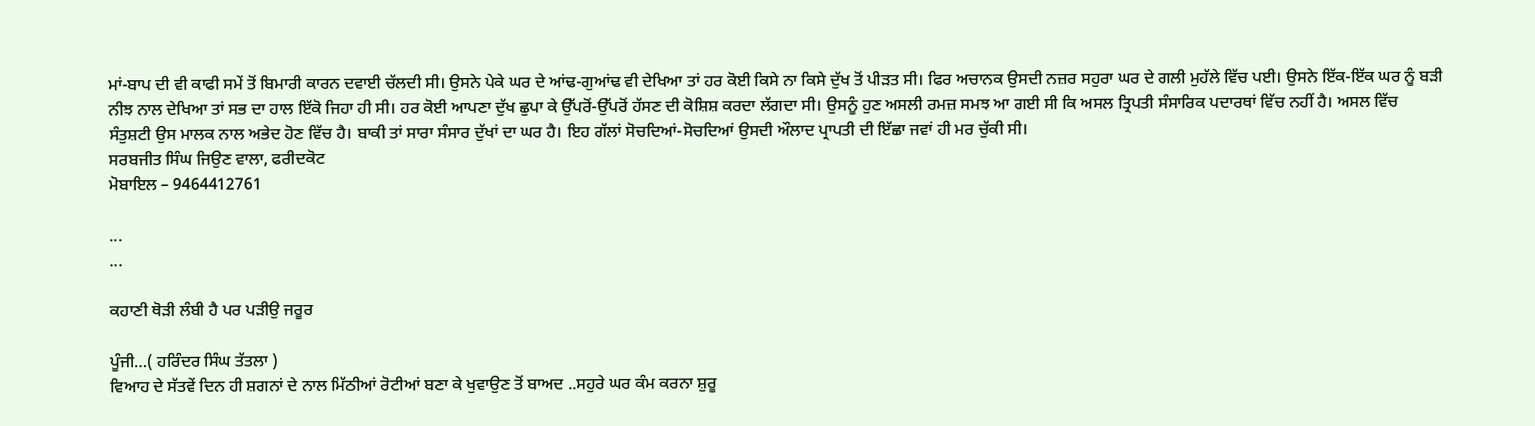ਮਾਂ-ਬਾਪ ਦੀ ਵੀ ਕਾਫੀ ਸਮੇਂ ਤੋਂ ਬਿਮਾਰੀ ਕਾਰਨ ਦਵਾਈ ਚੱਲਦੀ ਸੀ। ਉਸਨੇ ਪੇਕੇ ਘਰ ਦੇ ਆਂਢ-ਗੁਆਂਢ ਵੀ ਦੇਖਿਆ ਤਾਂ ਹਰ ਕੋਈ ਕਿਸੇ ਨਾ ਕਿਸੇ ਦੁੱਖ ਤੋਂ ਪੀੜਤ ਸੀ। ਫਿਰ ਅਚਾਨਕ ਉਸਦੀ ਨਜ਼ਰ ਸਹੁਰਾ ਘਰ ਦੇ ਗਲੀ ਮੁਹੱਲੇ ਵਿੱਚ ਪਈ। ਉਸਨੇ ਇੱਕ-ਇੱਕ ਘਰ ਨੂੰ ਬੜੀ ਨੀਝ ਨਾਲ ਦੇਖਿਆ ਤਾਂ ਸਭ ਦਾ ਹਾਲ ਇੱਕੋ ਜਿਹਾ ਹੀ ਸੀ। ਹਰ ਕੋਈ ਆਪਣਾ ਦੁੱਖ ਛੁਪਾ ਕੇ ਉੱਪਰੋਂ-ਉੱਪਰੋਂ ਹੱਸਣ ਦੀ ਕੋਸ਼ਿਸ਼ ਕਰਦਾ ਲੱਗਦਾ ਸੀ। ਉਸਨੂੰ ਹੁਣ ਅਸਲੀ ਰਮਜ਼ ਸਮਝ ਆ ਗਈ ਸੀ ਕਿ ਅਸਲ ਤ੍ਰਿਪਤੀ ਸੰਸਾਰਿਕ ਪਦਾਰਥਾਂ ਵਿੱਚ ਨਹੀਂ ਹੈ। ਅਸਲ ਵਿੱਚ ਸੰਤੁਸ਼ਟੀ ਉਸ ਮਾਲਕ ਨਾਲ ਅਭੇਦ ਹੋਣ ਵਿੱਚ ਹੈ। ਬਾਕੀ ਤਾਂ ਸਾਰਾ ਸੰਸਾਰ ਦੁੱਖਾਂ ਦਾ ਘਰ ਹੈ। ਇਹ ਗੱਲਾਂ ਸੋਚਦਿਆਂ-ਸੋਚਦਿਆਂ ਉਸਦੀ ਔਲਾਦ ਪ੍ਰਾਪਤੀ ਦੀ ਇੱਛਾ ਜਵਾਂ ਹੀ ਮਰ ਚੁੱਕੀ ਸੀ।
ਸਰਬਜੀਤ ਸਿੰਘ ਜਿਉਣ ਵਾਲਾ, ਫਰੀਦਕੋਟ
ਮੋਬਾਇਲ – 9464412761

...
...

ਕਹਾਣੀ ਥੋੜੀ ਲੰਬੀ ਹੈ ਪਰ ਪੜੀਉ ਜਰੂਰ

ਪੂੰਜੀ…( ਹਰਿੰਦਰ ਸਿੰਘ ਤੱਤਲਾ )
ਵਿਆਹ ਦੇ ਸੱਤਵੇਂ ਦਿਨ ਹੀ ਸ਼ਗਨਾਂ ਦੇ ਨਾਲ ਮਿੱਠੀਆਂ ਰੋਟੀਆਂ ਬਣਾ ਕੇ ਖੁਵਾਉਣ ਤੋਂ ਬਾਅਦ ..ਸਹੁਰੇ ਘਰ ਕੰਮ ਕਰਨਾ ਸ਼ੁਰੂ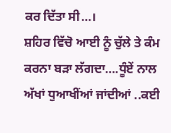ਕਰ ਦਿੱਤਾ ਸੀ…।
ਸ਼ਹਿਰ ਵਿੱਚੋ ਆਈ ਨੂੰ ਚੁੱਲੇ ਤੇ ਕੰਮ ਕਰਨਾ ਬੜਾ ਲੱਗਦਾ….ਧੂੰਏਂ ਨਾਲ ਅੱਖਾਂ ਧੁਆਖੀਂਆਂ ਜਾਂਦੀਆਂ ..ਕਈ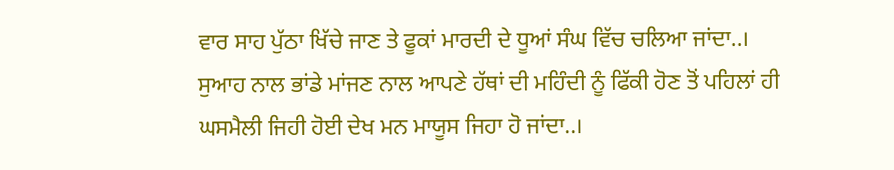ਵਾਰ ਸਾਹ ਪੁੱਠਾ ਖਿੱਚੇ ਜਾਣ ਤੇ ਫੂਕਾਂ ਮਾਰਦੀ ਦੇ ਧੂਆਂ ਸੰਘ ਵਿੱਚ ਚਲਿਆ ਜਾਂਦਾ..।
ਸੁਆਹ ਨਾਲ ਭਾਂਡੇ ਮਾਂਜਣ ਨਾਲ ਆਪਣੇ ਹੱਥਾਂ ਦੀ ਮਹਿੰਦੀ ਨੂੰ ਫਿੱਕੀ ਹੋਣ ਤੋਂ ਪਹਿਲਾਂ ਹੀ ਘਸਮੈਲੀ ਜਿਹੀ ਹੋਈ ਦੇਖ ਮਨ ਮਾਯੂਸ ਜਿਹਾ ਹੋ ਜਾਂਦਾ..।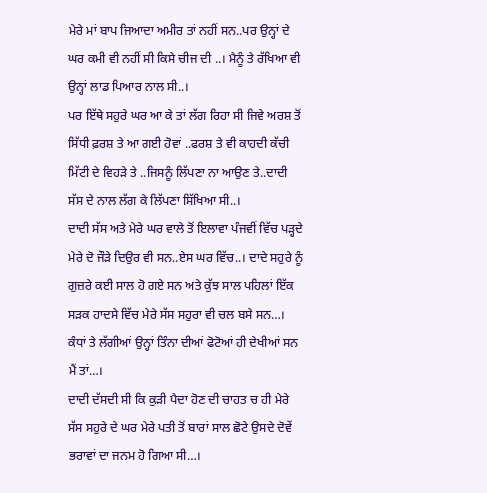ਮੇਰੇ ਮਾਂ ਬਾਪ ਜਿਆਦਾ ਅਮੀਰ ਤਾਂ ਨਹੀਂ ਸਨ..ਪਰ ਉਨ੍ਹਾਂ ਦੇ ਘਰ ਕਮੀ ਵੀ ਨਹੀਂ ਸੀ ਕਿਸੇ ਚੀਜ ਦੀ ..। ਮੈਨੂੰ ਤੇ ਰੱਖਿਆ ਵੀ ਉਨ੍ਹਾਂ ਲਾਡ ਪਿਆਰ ਨਾਲ ਸੀ..।
ਪਰ ਇੱਥੇ ਸਹੁਰੇ ਘਰ ਆ ਕੇ ਤਾਂ ਲੱਗ ਰਿਹਾ ਸੀ ਜਿਵੇ ਅਰਸ਼ ਤੋਂ ਸਿੱਧੀ ਫ਼ਰਸ਼ ਤੇ ਆ ਗਈ ਹੋਵਾਂ ..ਫਰਸ਼ ਤੇ ਵੀ ਕਾਹਦੀ ਕੱਚੀ ਮਿੱਟੀ ਦੇ ਵਿਹੜੇ ਤੇ ..ਜਿਸਨੂੰ ਲਿੱਪਣਾ ਨਾ ਆਉਣ ਤੇ..ਦਾਦੀ ਸੱਸ ਦੇ ਨਾਲ ਲੱਗ ਕੇ ਲਿੱਪਣਾ ਸਿੱਖਿਆ ਸੀ..।
ਦਾਦੀ ਸੱਸ ਅਤੇ ਮੇਰੇ ਘਰ ਵਾਲੇ ਤੋਂ ਇਲਾਵਾ ਪੰਜਵੀਂ ਵਿੱਚ ਪੜ੍ਹਦੇ ਮੇਰੇ ਦੋ ਜੌੜੇ ਦਿਉਰ ਵੀ ਸਨ..ਏਸ ਘਰ ਵਿੱਚ..। ਦਾਦੇ ਸਹੁਰੇ ਨੂੰ ਗੁਜ਼ਰੇ ਕਈ ਸਾਲ ਹੋ ਗਏ ਸਨ ਅਤੇ ਕੁੱਝ ਸਾਲ ਪਹਿਲਾਂ ਇੱਕ
ਸੜਕ ਹਾਦਸੇ ਵਿੱਚ ਮੇਰੇ ਸੱਸ ਸਹੁਰਾ ਵੀ ਚਲ ਬਸੇ ਸਨ…।
ਕੰਧਾਂ ਤੇ ਲੱਗੀਆਂ ਉਨ੍ਹਾਂ ਤਿੰਨਾ ਦੀਆਂ ਫੋਟੋਆਂ ਹੀ ਦੇਖੀਆਂ ਸਨ ਮੈਂ ਤਾਂ…।
ਦਾਦੀ ਦੱਸਦੀ ਸੀ ਕਿ ਕੁੜੀ ਪੈਦਾ ਹੋਣ ਦੀ ਚਾਹਤ ਚ ਹੀ ਮੇਰੇ ਸੱਸ ਸਹੁਰੇ ਦੇ ਘਰ ਮੇਰੇ ਪਤੀ ਤੋਂ ਬਾਰਾਂ ਸਾਲ ਛੋਟੇ ਉਸਦੇ ਦੋਵੇਂ ਭਰਾਵਾਂ ਦਾ ਜਨਮ ਹੋ ਗਿਆ ਸੀ…।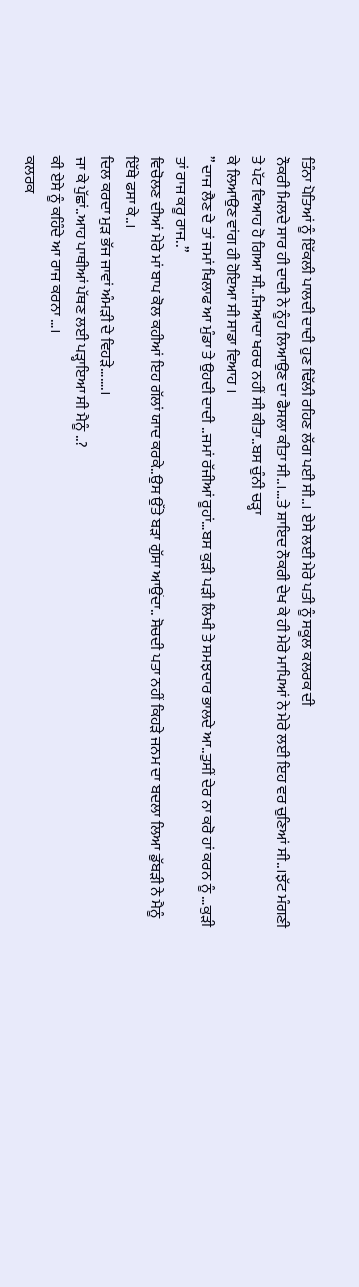ਤਿੰਨਾ ਪੋਤਿਆਂ ਨੂੰ ਇੱਕਲੀ ਪਾਲਦੀ ਦਾਦੀ ਹੁਣ ਢਿੱਲੀ ਰਹਿਣ ਲੱਗ ਪਈ ਸੀ..। ਏਸੇ ਲਈ ਮੇਰੇ ਪਤੀ ਨੂੰ ਸਕੂਲ ਕਲਰਕ ਦੀ
ਨੌਕਰੀ ਮਿਲਦੇ ਸਾਰ ਹੀ ਦਾਦੀ ਨੇ ਨੂੰਹ ਲਿਆਉਣ ਦਾ ਫੈਸਲਾ ਕੀਤਾ ਸੀ..।…ਤੇ ਸ਼ਾਇਦ ਨੌਕਰੀ ਦੇਖ ਕੇ ਹੀ ਮੇਰੇ ਮਾਪਿਆਂ ਨੇ ਮੇਰੇ ਲਈ ਇਹ ਵਰ ਚੁਣਿਆਂ ਸੀ..।ਝੱਟ ਮੰਗਣੀ ਤੇ ਪੱਟ ਵਿਆਹ ਹੋ ਗਿਆ ਸੀ..ਜਿਆਦਾ ਖਰਚ ਨਹੀਂ ਸੀ ਕੀਤਾ..ਬਸ ਚੁੰਨੀ ਚੜ੍ਹਾ
ਕੇ ਲਿਆਉਣ ਵਾਂਗ ਹੀ ਹੋਇਆ ਸੀ ਸਾਡਾ ਵਿਆਹ ।
” ਦਾਜ ਲੈਣ ਦੇ ਤਾਂ ਜਮਾਂ ਖਿਲਾਫ ਆ ਮੁੰਡਾ ਤੇ ਉਹਦੀ ਦਾਦੀ ..ਜਮਾਂ ਰੱਜੀਆਂ ਰੂਹਾਂ…ਬਸ ਕੁੜੀ ਪੜੀ ਲਿਖੀ ਤੇ ਸਮਝਦਾਰ ਭਾਲਦੇ ਆ..ਤੁਸੀਂ ਦੇਰ ਨਾ ਕਰੋ ਹਾਂ ਕਰਨ ਨੂੰ …ਕੁੜੀ ਤਾਂ ਰਾਜ ਕਰੂ ਰਾਜ..”
ਵਿਚੋਲਣ ਦੀਆਂ ਮੇਰੇ ਮਾਂ ਬਾਪ ਕੋਲ ਕਹੀਆਂ ਇਹ ਗੱਲਾਂ ਯਾਦ ਕਰਕੇ..ਉਸ ਉੱਤੇ ਬੜਾ ਗੁੱਸਾ ਆਉਂਦਾ.. ਸੋਚਦੀ ਪਤਾ ਨਹੀਂ ਕਿਹੜੇ ਜਨਮ ਦਾ ਬਦਲਾ ਲਿਆ ਡੁੱਬੜੀ ਨੇ ਮੈਨੂੰ ਇੱਥੇ ਫਸਾ ਕੇ..।
ਦਿਲ ਕਰਦਾ ਮੁੜ ਭੱਜ ਜਾਵਾਂ ਅੰਮੜੀ ਦੇ ਵਿਹੜੇ…….।
ਜਾ ਕੇ ਪੁੱਛਾਂ..ਆਹ ਪਾਥੀਆਂ ਪੱਥਣ ਲਈ ਪੜ੍ਹਾਇਆ ਸੀ ਮੈਨੂੰ ..?
ਕੀ ਏਸੇ ਨੂੰ ਕਹਿੰਦੇ ਆ ਰਾਜ ਕਰਨਾ …।
ਕਲਰਕ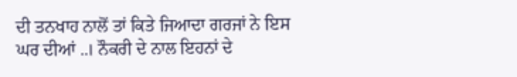ਦੀ ਤਨਖਾਹ ਨਾਲੋਂ ਤਾਂ ਕਿਤੇ ਜਿਆਦਾ ਗਰਜਾਂ ਨੇ ਇਸ
ਘਰ ਦੀਆਂ ..। ਨੌਕਰੀ ਦੇ ਨਾਲ ਇਹਨਾਂ ਦੇ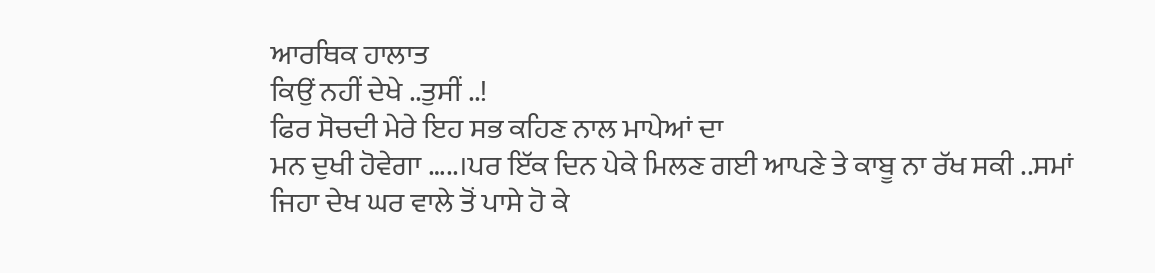ਆਰਥਿਕ ਹਾਲਾਤ
ਕਿਉਂ ਨਹੀਂ ਦੇਖੇ ..ਤੁਸੀਂ ..!
ਫਿਰ ਸੋਚਦੀ ਮੇਰੇ ਇਹ ਸਭ ਕਹਿਣ ਨਾਲ ਮਾਪੇਆਂ ਦਾ
ਮਨ ਦੁਖੀ ਹੋਵੇਗਾ …..।ਪਰ ਇੱਕ ਦਿਨ ਪੇਕੇ ਮਿਲਣ ਗਈ ਆਪਣੇ ਤੇ ਕਾਬੂ ਨਾ ਰੱਖ ਸਕੀ ..ਸਮਾਂ ਜਿਹਾ ਦੇਖ ਘਰ ਵਾਲੇ ਤੋਂ ਪਾਸੇ ਹੋ ਕੇ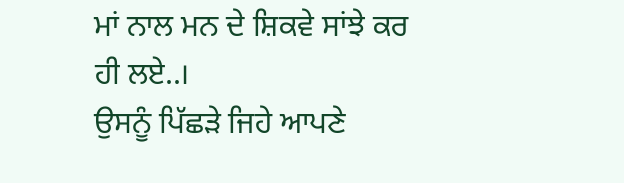ਮਾਂ ਨਾਲ ਮਨ ਦੇ ਸ਼ਿਕਵੇ ਸਾਂਝੇ ਕਰ ਹੀ ਲਏ..।
ਉਸਨੂੰ ਪਿੱਛੜੇ ਜਿਹੇ ਆਪਣੇ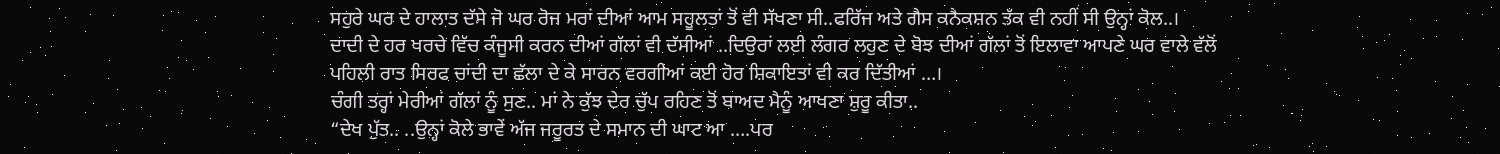ਸਹੁਰੇ ਘਰ ਦੇ ਹਾਲਾਤ ਦੱਸੇ ਜੋ ਘਰ ਰੋਜ ਮਰਾਂ ਦੀਆਂ ਆਮ ਸਹੂਲਤਾਂ ਤੋਂ ਵੀ ਸੱਖਣਾ ਸੀ..ਫਰਿੱਜ ਅਤੇ ਗੈਸ ਕਨੈਕਸ਼ਨ ਤੱਕ ਵੀ ਨਹੀਂ ਸੀ ਉਨ੍ਹਾਂ ਕੋਲ..।
ਦਾਦੀ ਦੇ ਹਰ ਖਰਚੇ ਵਿੱਚ ਕੰਜੂਸੀ ਕਰਨ ਦੀਆਂ ਗੱਲਾਂ ਵੀ ਦੱਸੀਆਂ ..ਦਿਉਰਾਂ ਲਈ ਲੰਗਰ ਲਹੁਣ ਦੇ ਬੋਝ ਦੀਆਂ ਗੱਲਾਂ ਤੋਂ ਇਲਾਵਾ ਆਪਣੇ ਘਰ ਵਾਲੇ ਵੱਲੋਂ
ਪਹਿਲੀ ਰਾਤ ਸਿਰਫ ਚਾਂਦੀ ਦਾ ਛੱਲਾ ਦੇ ਕੇ ਸਾਰਨ ਵਰਗੀਆਂ ਕਈ ਹੋਰ ਸ਼ਿਕਾਇਤਾਂ ਵੀ ਕਰ ਦਿੱਤੀਆਂ …।
ਚੰਗੀ ਤਰ੍ਹਾਂ ਮੇਰੀਆਂ ਗੱਲਾਂ ਨੂੰ ਸੁਣ.. ਮਾਂ ਨੇ ਕੁੱਝ ਦੇਰ ਚੁੱਪ ਰਹਿਣ ਤੋਂ ਬਾਅਦ ਮੈਨੂੰ ਆਖਣਾ ਸ਼ੁਰੂ ਕੀਤਾ..
“ਦੇਖ ਪੁੱਤ.. ..ਉਨ੍ਹਾਂ ਕੋਲੇ ਭਾਵੇਂ ਅੱਜ ਜਰੂਰਤ ਦੇ ਸਮਾਨ ਦੀ ਘਾਟ ਆ ….ਪਰ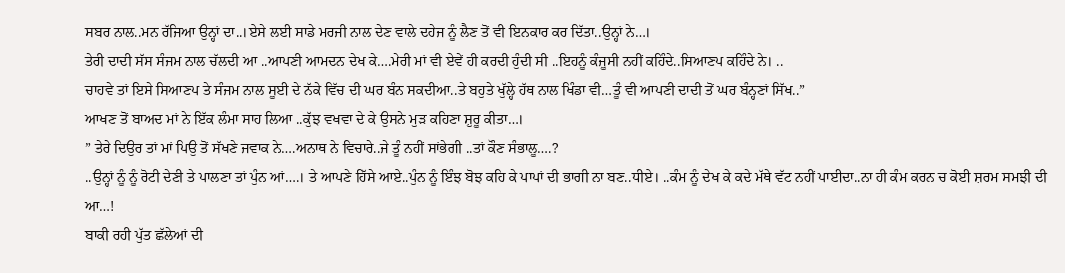ਸਬਰ ਨਾਲ..ਮਨ ਰੱਜਿਆ ਉਨ੍ਹਾਂ ਦਾ..।ਏਸੇ ਲਈ ਸਾਡੇ ਮਰਜੀ ਨਾਲ ਦੇਣ ਵਾਲੇ ਦਹੇਜ ਨੂੰ ਲੈਣ ਤੋਂ ਵੀ ਇਨਕਾਰ ਕਰ ਦਿੱਤਾ..ਉਨ੍ਹਾਂ ਨੇ…।
ਤੇਰੀ ਦਾਦੀ ਸੱਸ ਸੰਜਮ ਨਾਲ ਚੱਲਦੀ ਆ ..ਆਪਣੀ ਆਮਦਨ ਦੇਖ ਕੇ….ਮੇਰੀ ਮਾਂ ਵੀ ਏਵੇਂ ਹੀ ਕਰਦੀ ਹੁੰਦੀ ਸੀ ..ਇਹਨੂੰ ਕੰਜੂਸੀ ਨਹੀਂ ਕਹਿੰਦੇ..ਸਿਆਣਪ ਕਹਿੰਦੇ ਨੇ। ..
ਚਾਹਵੇ ਤਾਂ ਇਸੇ ਸਿਆਣਪ ਤੇ ਸੰਜਮ ਨਾਲ ਸੂਈ ਦੇ ਨੱਕੇ ਵਿੱਚ ਦੀ ਘਰ ਬੰਨ ਸਕਦੀਆ..ਤੇ ਬਹੁਤੇ ਖੁੱਲ੍ਹੇ ਹੱਥ ਨਾਲ ਖਿੰਡਾ ਵੀ…ਤੂੰ ਵੀ ਆਪਣੀ ਦਾਦੀ ਤੋਂ ਘਰ ਬੰਨ੍ਹਣਾਂ ਸਿੱਖ..”
ਆਖਣ ਤੋਂ ਬਾਅਦ ਮਾਂ ਨੇ ਇੱਕ ਲੰਮਾ ਸਾਹ ਲਿਆ ..ਕੁੱਝ ਵਖਵਾ ਦੇ ਕੇ ਉਸਨੇ ਮੁੜ ਕਹਿਣਾ ਸ਼ੁਰੂ ਕੀਤਾ…।
” ਤੇਰੇ ਦਿਉਰ ਤਾਂ ਮਾਂ ਪਿਉ ਤੋਂ ਸੱਖਣੇ ਜਵਾਕ ਨੇ….ਅਨਾਥ ਨੇ ਵਿਚਾਰੇ..ਜੇ ਤੂੰ ਨਹੀਂ ਸਾਂਭੇਗੀ ..ਤਾਂ ਕੌਣ ਸੰਭਾਲੂ….?
..ਉਨ੍ਹਾਂ ਨੂੰ ਨੂੰ ਰੋਟੀ ਦੇਣੀ ਤੇ ਪਾਲਣਾ ਤਾਂ ਪੁੰਨ ਆਂ….। ਤੇ ਆਪਣੇ ਹਿੱਸੇ ਆਏ..ਪੁੰਨ ਨੂੰ ਇੰਝ ਬੋਝ ਕਹਿ ਕੇ ਪਾਪਾਂ ਦੀ ਭਾਗੀ ਨਾ ਬਣ..ਧੀਏ। ..ਕੰਮ ਨੂੰ ਦੇਖ ਕੇ ਕਦੇ ਮੱਥੇ ਵੱਟ ਨਹੀਂ ਪਾਈਦਾ..ਨਾ ਹੀ ਕੰਮ ਕਰਨ ਚ ਕੋਈ ਸ਼ਰਮ ਸਮਝੀ ਦੀ ਆ…!
ਬਾਕੀ ਰਹੀ ਪੁੱਤ ਛੱਲੇਆਂ ਦੀ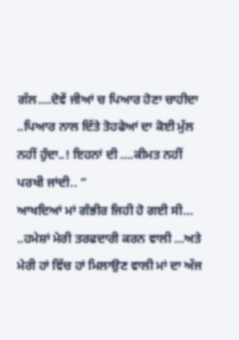ਗੱਲ….ਦੋਵੇਂ ਜੀਆਂ ਚ ਪਿਆਰ ਹੋਣਾ ਚਾਹੀਦਾ ..ਪਿਆਰ ਨਾਲ ਦਿੱਤੇ ਤੋਹਫੇਆਂ ਦਾ ਕੋਈ ਮੁੱਲ ਨਹੀਂ ਹੁੰਦਾ..! ਇਹਨਾਂ ਦੀ ….ਕੀਮਤ ਨਹੀਂ ਪਰਖੀ ਜਾਂਦੀ.. ”
ਆਖਦਿਆਂ ਮਾਂ ਗੰਭੀਰ ਜਿਹੀ ਹੋ ਗਈ ਸੀ…
..ਹਮੇਸ਼ਾਂ ਮੇਰੀ ਤਰਫਦਾਰੀ ਕਰਨ ਵਾਲੀ …ਅਤੇ ਮੇਰੀ ਹਾਂ ਵਿੱਚ ਹਾਂ ਮਿਲਾਉਣ ਵਾਲੀ ਮਾਂ ਦਾ ਅੱਜ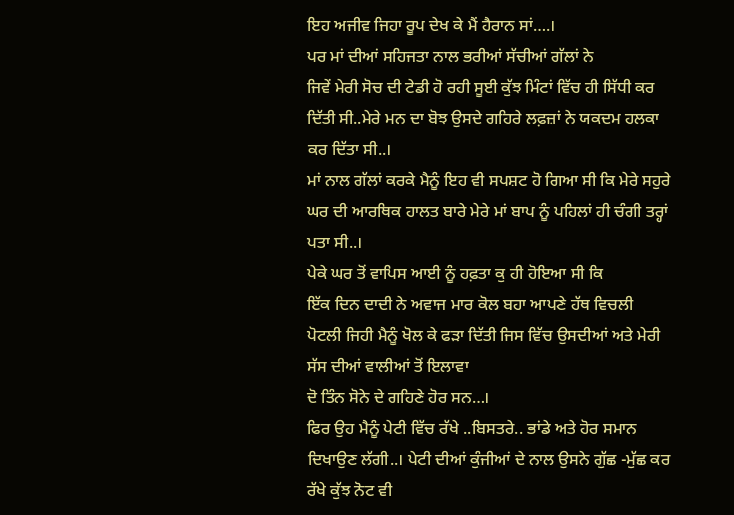ਇਹ ਅਜੀਵ ਜਿਹਾ ਰੂਪ ਦੇਖ ਕੇ ਮੈਂ ਹੈਰਾਨ ਸਾਂ….।
ਪਰ ਮਾਂ ਦੀਆਂ ਸਹਿਜਤਾ ਨਾਲ ਭਰੀਆਂ ਸੱਚੀਆਂ ਗੱਲਾਂ ਨੇ
ਜਿਵੇਂ ਮੇਰੀ ਸੋਚ ਦੀ ਟੇਡੀ ਹੋ ਰਹੀ ਸੂਈ ਕੁੱਝ ਮਿੰਟਾਂ ਵਿੱਚ ਹੀ ਸਿੱਧੀ ਕਰ ਦਿੱਤੀ ਸੀ..ਮੇਰੇ ਮਨ ਦਾ ਬੋਝ ਉਸਦੇ ਗਹਿਰੇ ਲਫ਼ਜ਼ਾਂ ਨੇ ਯਕਦਮ ਹਲਕਾ ਕਰ ਦਿੱਤਾ ਸੀ..।
ਮਾਂ ਨਾਲ ਗੱਲਾਂ ਕਰਕੇ ਮੈਨੂੰ ਇਹ ਵੀ ਸਪਸ਼ਟ ਹੋ ਗਿਆ ਸੀ ਕਿ ਮੇਰੇ ਸਹੁਰੇ ਘਰ ਦੀ ਆਰਥਿਕ ਹਾਲਤ ਬਾਰੇ ਮੇਰੇ ਮਾਂ ਬਾਪ ਨੂੰ ਪਹਿਲਾਂ ਹੀ ਚੰਗੀ ਤਰ੍ਹਾਂ ਪਤਾ ਸੀ..।
ਪੇਕੇ ਘਰ ਤੋਂ ਵਾਪਿਸ ਆਈ ਨੂੰ ਹਫ਼ਤਾ ਕੁ ਹੀ ਹੋਇਆ ਸੀ ਕਿ
ਇੱਕ ਦਿਨ ਦਾਦੀ ਨੇ ਅਵਾਜ ਮਾਰ ਕੋਲ ਬਹਾ ਆਪਣੇ ਹੱਥ ਵਿਚਲੀ ਪੋਟਲੀ ਜਿਹੀ ਮੈਨੂੰ ਖੋਲ ਕੇ ਫੜਾ ਦਿੱਤੀ ਜਿਸ ਵਿੱਚ ਉਸਦੀਆਂ ਅਤੇ ਮੇਰੀ ਸੱਸ ਦੀਆਂ ਵਾਲੀਆਂ ਤੋਂ ਇਲਾਵਾ
ਦੋ ਤਿੰਨ ਸੋਨੇ ਦੇ ਗਹਿਣੇ ਹੋਰ ਸਨ…।
ਫਿਰ ਉਹ ਮੈਨੂੰ ਪੇਟੀ ਵਿੱਚ ਰੱਖੇ ..ਬਿਸਤਰੇ.. ਭਾਂਡੇ ਅਤੇ ਹੋਰ ਸਮਾਨ ਦਿਖਾਉਣ ਲੱਗੀ..। ਪੇਟੀ ਦੀਆਂ ਕੁੰਜੀਆਂ ਦੇ ਨਾਲ ਉਸਨੇ ਗੁੱਛ -ਮੁੱਛ ਕਰ ਰੱਖੇ ਕੁੱਝ ਨੋਟ ਵੀ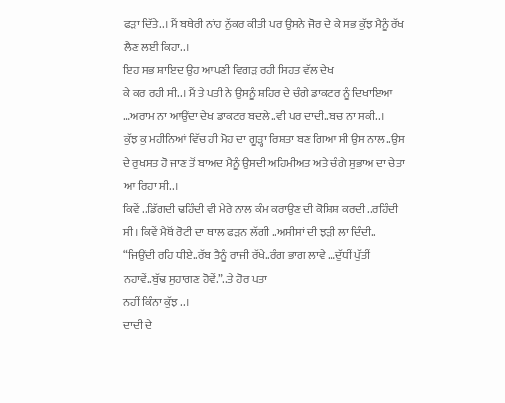ਫੜਾ ਦਿੱਤੇ..। ਮੈਂ ਬਥੇਰੀ ਨਾਂਹ ਨੁੱਕਰ ਕੀਤੀ ਪਰ ਉਸਨੇ ਜੋਰ ਦੇ ਕੇ ਸਭ ਕੁੱਝ ਮੈਨੂੰ ਰੱਖ ਲੈਣ ਲਈ ਕਿਹਾ..।
ਇਹ ਸਭ ਸ਼ਾਇਦ ਉਹ ਆਪਣੀ ਵਿਗੜ ਰਹੀ ਸਿਹਤ ਵੱਲ ਦੇਖ
ਕੇ ਕਰ ਰਹੀ ਸੀ..। ਮੈਂ ਤੇ ਪਤੀ ਨੇ ਉਸਨੂੰ ਸ਼ਹਿਰ ਦੇ ਚੰਗੇ ਡਾਕਟਰ ਨੂੰ ਦਿਖਾਇਆ …ਅਰਾਮ ਨਾ ਆਉਂਦਾ ਦੇਖ ਡਾਕਟਰ ਬਦਲੇ..ਵੀ ਪਰ ਦਾਦੀ..ਬਚ ਨਾ ਸਕੀ..।
ਕੁੱਝ ਕੁ ਮਹੀਨਿਆਂ ਵਿੱਚ ਹੀ ਮੋਹ ਦਾ ਗੂੜ੍ਹਾ ਰਿਸ਼ਤਾ ਬਣ ਗਿਆ ਸੀ ਉਸ ਨਾਲ..ਉਸ ਦੇ ਰੁਖਸਤ ਹੋ ਜਾਣ ਤੋਂ ਬਾਅਦ ਮੈਨੂੰ ਉਸਦੀ ਅਹਿਮੀਅਤ ਅਤੇ ਚੰਗੇ ਸੁਭਾਅ ਦਾ ਚੇਤਾ ਆ ਰਿਹਾ ਸੀ..।
ਕਿਵੇਂ ..ਡਿੱਗਦੀ ਢਹਿੰਦੀ ਵੀ ਮੇਰੇ ਨਾਲ ਕੰਮ ਕਰਾਉਣ ਦੀ ਕੋਸ਼ਿਸ਼ ਕਰਦੀ ..ਰਹਿੰਦੀ ਸੀ। ਕਿਵੇਂ ਮੈਥੋਂ ਰੋਟੀ ਦਾ ਥਾਲ ਫੜਨ ਲੱਗੀ ..ਅਸੀਸਾਂ ਦੀ ਝੜੀ ਲਾ ਦਿੰਦੀ..
“ਜਿਉਂਦੀ ਰਹਿ ਧੀਏ..ਰੱਬ ਤੈਨੂੰ ਰਾਜੀ ਰੱਖੇ..ਰੰਗ ਭਾਗ ਲਾਵੇ …ਦੁੱਧੀਂ ਪੁੱਤੀਂ ਨਹਾਵੇਂ..ਬੁੱਢ ਸੁਹਾਗਣ ਹੋਵੇਂ.”..ਤੇ ਹੋਰ ਪਤਾ
ਨਹੀਂ ਕਿੰਨਾ ਕੁੱਝ ..।
ਦਾਦੀ ਦੇ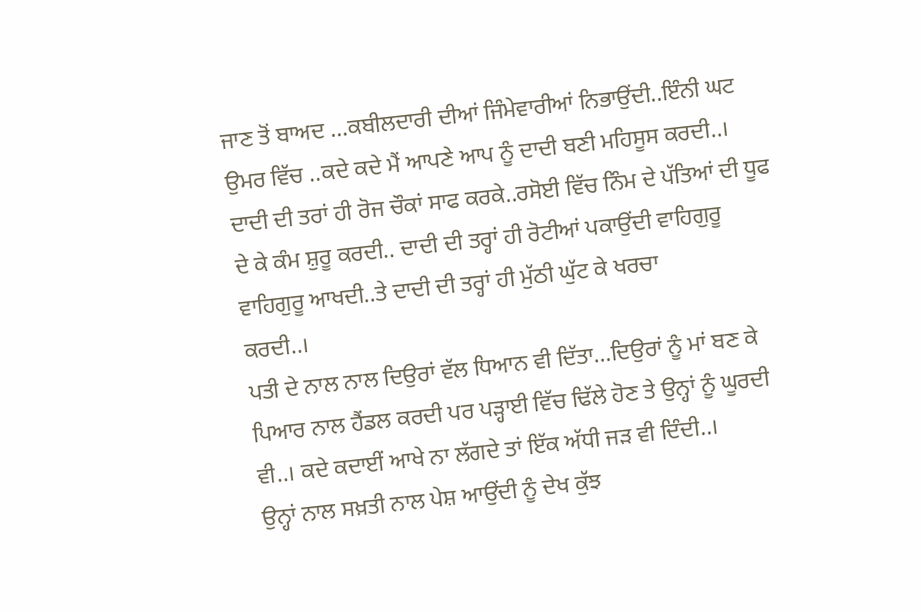ਜਾਣ ਤੋਂ ਬਾਅਦ …ਕਬੀਲਦਾਰੀ ਦੀਆਂ ਜਿੰਮੇਵਾਰੀਆਂ ਨਿਭਾਉਂਦੀ..ਇੰਨੀ ਘਟ ਉਮਰ ਵਿੱਚ ..ਕਦੇ ਕਦੇ ਮੈਂ ਆਪਣੇ ਆਪ ਨੂੰ ਦਾਦੀ ਬਣੀ ਮਹਿਸੂਸ ਕਰਦੀ..।
ਦਾਦੀ ਦੀ ਤਰਾਂ ਹੀ ਰੋਜ ਚੌਕਾਂ ਸਾਫ ਕਰਕੇ..ਰਸੋਈ ਵਿੱਚ ਨਿੰਮ ਦੇ ਪੱਤਿਆਂ ਦੀ ਧੂਫ ਦੇ ਕੇ ਕੰਮ ਸ਼ੁਰੂ ਕਰਦੀ.. ਦਾਦੀ ਦੀ ਤਰ੍ਹਾਂ ਹੀ ਰੋਟੀਆਂ ਪਕਾਉਂਦੀ ਵਾਹਿਗੁਰੂ ਵਾਹਿਗੁਰੂ ਆਖਦੀ..ਤੇ ਦਾਦੀ ਦੀ ਤਰ੍ਹਾਂ ਹੀ ਮੁੱਠੀ ਘੁੱਟ ਕੇ ਖਰਚਾ
ਕਰਦੀ..।
ਪਤੀ ਦੇ ਨਾਲ ਨਾਲ ਦਿਉਰਾਂ ਵੱਲ ਧਿਆਨ ਵੀ ਦਿੱਤਾ…ਦਿਉਰਾਂ ਨੂੰ ਮਾਂ ਬਣ ਕੇ ਪਿਆਰ ਨਾਲ ਹੈਂਡਲ ਕਰਦੀ ਪਰ ਪੜ੍ਹਾਈ ਵਿੱਚ ਢਿੱਲੇ ਹੋਣ ਤੇ ਉਨ੍ਹਾਂ ਨੂੰ ਘੂਰਦੀ ਵੀ..। ਕਦੇ ਕਦਾਈਂ ਆਖੇ ਨਾ ਲੱਗਦੇ ਤਾਂ ਇੱਕ ਅੱਧੀ ਜੜ ਵੀ ਦਿੰਦੀ..।
ਉਨ੍ਹਾਂ ਨਾਲ ਸਖ਼ਤੀ ਨਾਲ ਪੇਸ਼ ਆਉਂਦੀ ਨੂੰ ਦੇਖ ਕੁੱਝ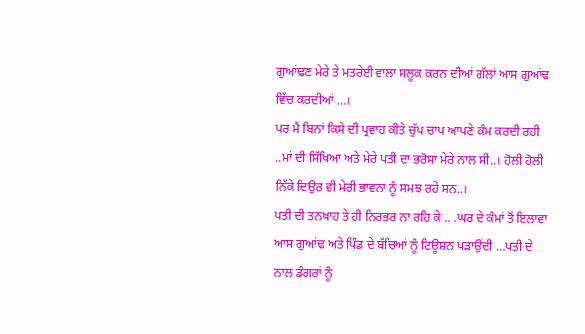ਗੁਆਂਢਣ ਮੇਰੇ ਤੇ ਮਤਰੇਈ ਵਾਲਾ ਸਲੂਕ ਕਰਨ ਦੀਆਂ ਗੱਲਾਂ ਆਸ ਗੁਆਂਢ ਵਿੱਚ ਕਰਦੀਆਂ …।
ਪਰ ਮੈਂ ਬਿਨਾਂ ਕਿਸੇ ਦੀ ਪ੍ਰਵਾਹ ਕੀਤੇ ਚੁੱਪ ਚਾਪ ਆਪਣੇ ਕੰਮ ਕਰਦੀ ਰਹੀ ..ਮਾਂ ਦੀ ਸਿੱਖਿਆ ਅਤੇ ਮੇਰੇ ਪਤੀ ਦਾ ਭਰੋਸਾ ਮੇਰੇ ਨਾਲ ਸੀ..। ਹੋਲੀ ਹੋਲੀ ਨਿੱਕੇ ਦਿਉਰ ਵੀ ਮੇਰੀ ਭਾਵਨਾ ਨੂੰ ਸਮਝ ਰਹੇ ਸਨ..।
ਪਤੀ ਦੀ ਤਨਖਾਹ ਤੇ ਹੀ ਨਿਰਭਰ ਨਾ ਰਹਿ ਕੇ .. .ਘਰ ਦੇ ਕੰਮਾਂ ਤੋਂ ਇਲਾਵਾ ਆਸ ਗੁਆਂਢ ਅਤੇ ਪਿੰਡ ਦੇ ਬੱਚਿਆਂ ਨੂੰ ਟਿਊਸ਼ਨ ਪੜਾਉਂਦੀ …ਪਤੀ ਦੇ ਨਾਲ ਡੰਗਰਾਂ ਨੂੰ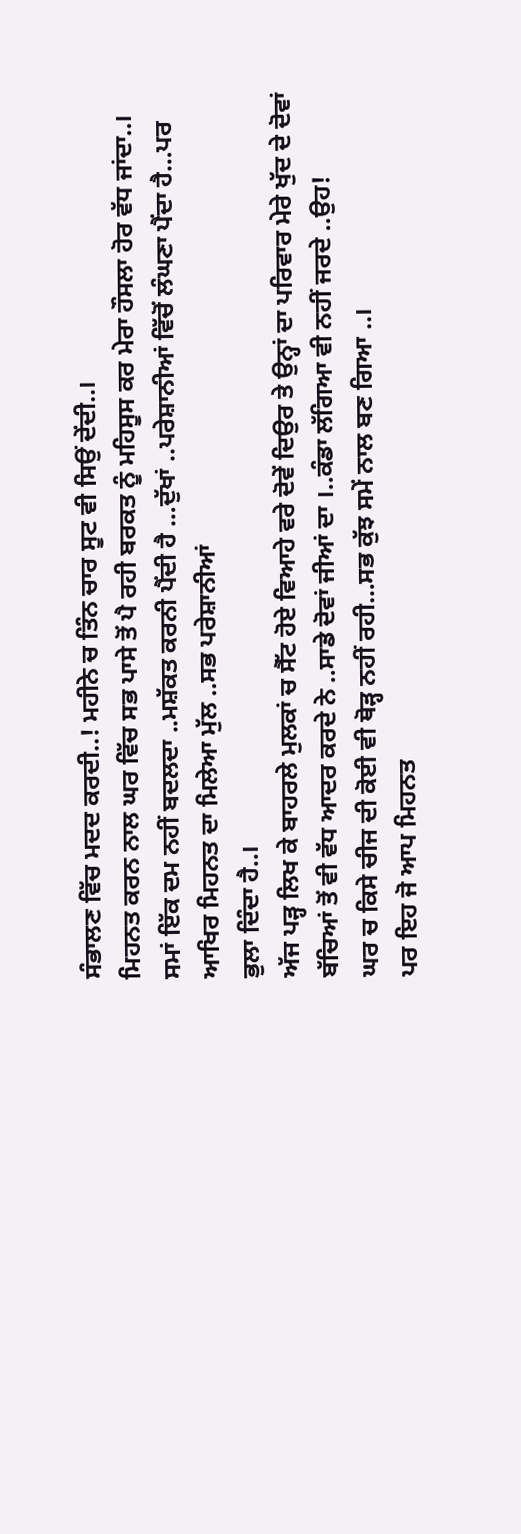ਸੰਭਾਲਣ ਵਿੱਚ ਮਦਦ ਕਰਦੀ..! ਮਹੀਨੇ ਚ ਤਿੰਨ ਚਾਰ ਸੂਟ ਵੀ ਸਿਉਂ ਦੇਂਦੀ..।
ਮਿਹਨਤ ਕਰਨ ਨਾਲ ਘਰ ਵਿੱਚ ਸਭ ਪਾਸੇ ਤੋਂ ਪੈ ਰਹੀ ਬਰਕਤ ਨੂੰ ਮਹਿਸੂਸ ਕਰ ਮੇਰਾ ਹੌਸਲਾ ਹੋਰ ਵੱਧ ਜਾਂਦਾ..।
ਸਮਾਂ ਇੱਕ ਦਮ ਨਹੀਂ ਬਦਲਦਾ ..ਮਸ਼ੱਕਤ ਕਰਨੀ ਪੈਂਦੀ ਹੈ …ਦੁੱਖਾਂ ..ਪਰੇਸ਼ਾਨੀਆਂ ਵਿੱਚੋਂ ਲੰਘਣਾ ਪੈਂਦਾ ਹੈ…ਪਰ ਆਖਿਰ ਮਿਹਨਤ ਦਾ ਮਿਲੇਆ ਮੁੱਲ ..ਸਭ ਪਰੇਸ਼ਾਨੀਆਂ
ਭੁਲਾ ਦਿੰਦਾ ਹੈ..।
ਅੱਜ ਪੜ੍ਹ ਲਿਖ ਕੇ ਬਾਹਰਲੇ ਮੁਲਕਾਂ ਚ ਸੈੱਟ ਹੋਏ ਵਿਆਹੇ ਵਰੇ ਦੋਵੇਂ ਦਿਉਰ ਤੇ ਉਨ੍ਹਾਂ ਦਾ ਪਰਿਵਾਰ ਮੇਰੇ ਖੁੱਦ ਦੇ ਦੋਵਾਂ ਬੱਚਿਆਂ ਤੋਂ ਵੀ ਵੱਧ ਆਦਰ ਕਰਦੇ ਨੇ ..ਸਾਡੇ ਦੋਵਾਂ ਜੀਆਂ ਦਾ ।..ਕੰਡਾ ਲੱਗਿਆ ਵੀ ਨਹੀਂ ਜਰਦੇ ..ਉਹ!
ਘਰ ਚ ਕਿਸੇ ਚੀਜ ਦੀ ਕੋਈ ਵੀ ਥੋੜ੍ਹ ਨਹੀਂ ਰਹੀ…ਸਭ ਕੁੱਝ ਸਮੇਂ ਨਾਲ ਬਣ ਗਿਆ ..।
ਪਰ ਇਹ ਜੋ ਆਪ ਮਿਹਨਤ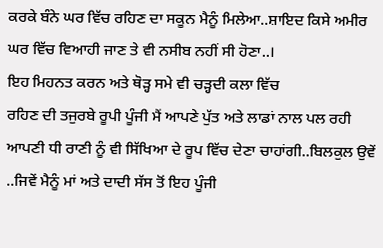ਕਰਕੇ ਬੰਨੇ ਘਰ ਵਿੱਚ ਰਹਿਣ ਦਾ ਸਕੂਨ ਮੈਨੂੰ ਮਿਲੇਆ..ਸ਼ਾਇਦ ਕਿਸੇ ਅਮੀਰ ਘਰ ਵਿੱਚ ਵਿਆਹੀ ਜਾਣ ਤੇ ਵੀ ਨਸੀਬ ਨਹੀਂ ਸੀ ਹੋਣਾ..।
ਇਹ ਮਿਹਨਤ ਕਰਨ ਅਤੇ ਥੋੜ੍ਹ ਸਮੇ ਵੀ ਚੜ੍ਹਦੀ ਕਲਾ ਵਿੱਚ
ਰਹਿਣ ਦੀ ਤਜੁਰਬੇ ਰੂਪੀ ਪੂੰਜੀ ਮੈਂ ਆਪਣੇ ਪੁੱਤ ਅਤੇ ਲਾਡਾਂ ਨਾਲ ਪਲ ਰਹੀ ਆਪਣੀ ਧੀ ਰਾਣੀ ਨੂੰ ਵੀ ਸਿੱਖਿਆ ਦੇ ਰੂਪ ਵਿੱਚ ਦੇਣਾ ਚਾਹਾਂਗੀ..ਬਿਲਕੁਲ ਉਵੇਂ ..ਜਿਵੇਂ ਮੈਨੂੰ ਮਾਂ ਅਤੇ ਦਾਦੀ ਸੱਸ ਤੋਂ ਇਹ ਪੂੰਜੀ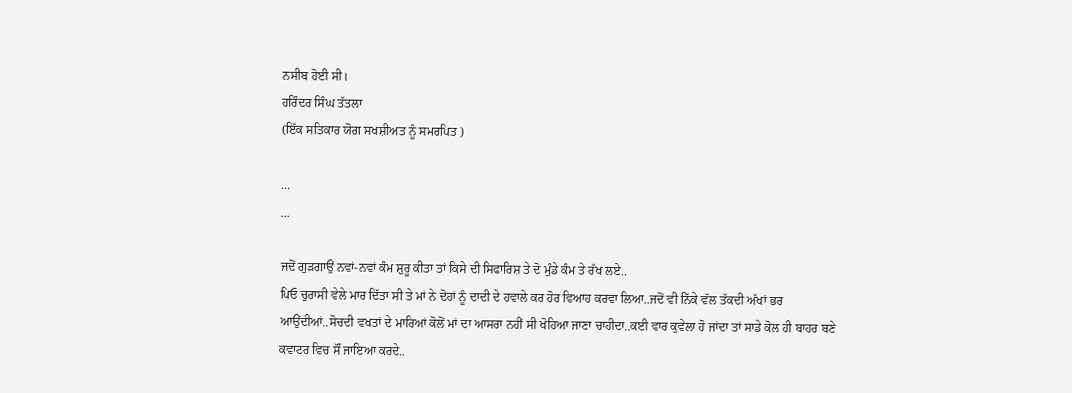ਨਸੀਬ ਹੋਈ ਸੀ।
ਹਰਿੰਦਰ ਸਿੰਘ ਤੱਤਲਾ
(ਇੱਕ ਸਤਿਕਾਰ ਯੋਗ ਸਖਸ਼ੀਅਤ ਨੂੰ ਸਮਰਪਿਤ )

...
...

ਜਦੋਂ ਗੁੜਗਾਉਂ ਨਵਾਂ-ਨਵਾਂ ਕੰਮ ਸ਼ੁਰੂ ਕੀਤਾ ਤਾਂ ਕਿਸੇ ਦੀ ਸਿਫਾਰਿਸ਼ ਤੇ ਦੋ ਮੁੰਡੇ ਕੰਮ ਤੇ ਰੱਖ ਲਏ..
ਪਿਓ ਚੁਰਾਸੀ ਵੇਲੇ ਮਾਰ ਦਿੱਤਾ ਸੀ ਤੇ ਮਾਂ ਨੇ ਦੋਹਾਂ ਨੂੰ ਦਾਦੀ ਦੇ ਹਵਾਲੇ ਕਰ ਹੋਰ ਵਿਆਹ ਕਰਵਾ ਲਿਆ..ਜਦੋਂ ਵੀ ਨਿੱਕੇ ਵੱਲ ਤੱਕਦੀ ਅੱਖਾਂ ਭਰ ਆਉਂਦੀਆਂ..ਸੋਚਦੀ ਵਖਤਾਂ ਦੇ ਮਾਰਿਆਂ ਕੋਲੋਂ ਮਾਂ ਦਾ ਆਸਰਾ ਨਹੀਂ ਸੀ ਖੋਹਿਆ ਜਾਣਾ ਚਾਹੀਦਾ..ਕਈ ਵਾਰ ਕੁਵੇਲਾ ਹੋ ਜਾਂਦਾ ਤਾਂ ਸਾਡੇ ਕੋਲ ਹੀ ਬਾਹਰ ਬਣੇ ਕਵਾਟਰ ਵਿਚ ਸੌਂ ਜਾਇਆ ਕਰਦੇ..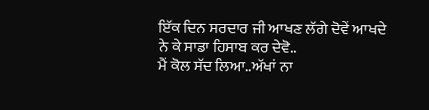ਇੱਕ ਦਿਨ ਸਰਦਾਰ ਜੀ ਆਖਣ ਲੱਗੇ ਦੋਵੇਂ ਆਖਦੇ ਨੇ ਕੇ ਸਾਡਾ ਹਿਸਾਬ ਕਰ ਦੇਵੋ..
ਮੈਂ ਕੋਲ ਸੱਦ ਲਿਆ..ਅੱਖਾਂ ਨਾ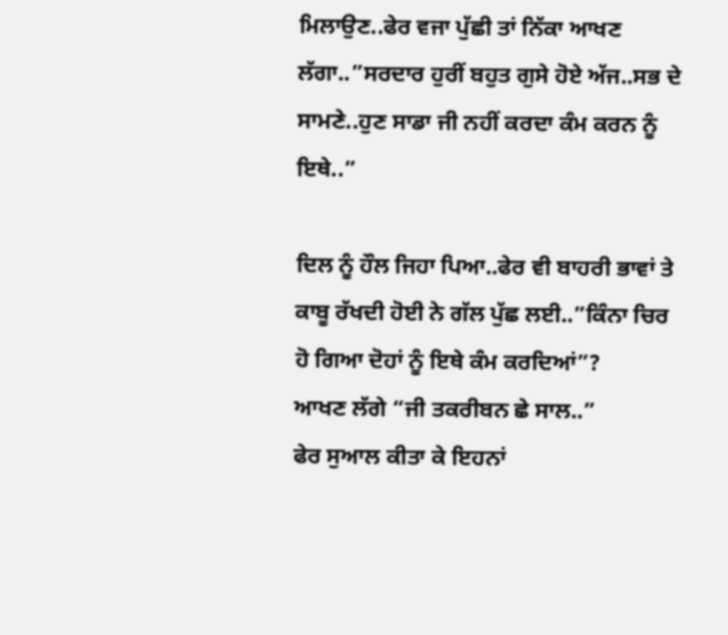ਮਿਲਾਉਣ..ਫੇਰ ਵਜਾ ਪੁੱਛੀ ਤਾਂ ਨਿੱਕਾ ਆਖਣ ਲੱਗਾ..”ਸਰਦਾਰ ਹੁਰੀਂ ਬਹੁਤ ਗੁਸੇ ਹੋਏ ਅੱਜ..ਸਭ ਦੇ ਸਾਮਣੇ..ਹੁਣ ਸਾਡਾ ਜੀ ਨਹੀਂ ਕਰਦਾ ਕੰਮ ਕਰਨ ਨੂੰ ਇਥੇ..”

ਦਿਲ ਨੂੰ ਹੌਲ ਜਿਹਾ ਪਿਆ..ਫੇਰ ਵੀ ਬਾਹਰੀ ਭਾਵਾਂ ਤੇ ਕਾਬੂ ਰੱਖਦੀ ਹੋਈ ਨੇ ਗੱਲ ਪੁੱਛ ਲਈ..”ਕਿੰਨਾ ਚਿਰ ਹੋ ਗਿਆ ਦੋਹਾਂ ਨੂੰ ਇਥੇ ਕੰਮ ਕਰਦਿਆਂ”?
ਆਖਣ ਲੱਗੇ “ਜੀ ਤਕਰੀਬਨ ਛੇ ਸਾਲ..”
ਫੇਰ ਸੁਆਲ ਕੀਤਾ ਕੇ ਇਹਨਾਂ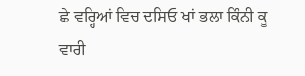ਛੇ ਵਰ੍ਹਿਆਂ ਵਿਚ ਦਸਿਓ ਖਾਂ ਭਲਾ ਕਿੰਨੀ ਕੂ ਵਾਰੀ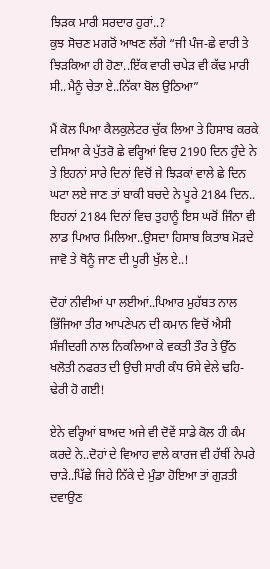ਝਿੜਕ ਮਾਰੀ ਸਰਦਾਰ ਹੁਰਾਂ..?
ਕੁਝ ਸੋਚਣ ਮਗਰੋਂ ਆਖਣ ਲੱਗੇ “ਜੀ ਪੰਜ-ਛੇ ਵਾਰੀ ਤੇ ਝਿੜਕਿਆ ਹੀ ਹੋਣਾ..ਇੱਕ ਵਾਰੀ ਚਪੇੜ ਵੀ ਕੱਢ ਮਾਰੀ ਸੀ..ਮੈਨੂੰ ਚੇਤਾ ਏ..ਨਿੱਕਾ ਬੋਲ ਉਠਿਆ”

ਮੈਂ ਕੋਲ ਪਿਆ ਕੈਲਕੁਲੇਟਰ ਚੁੱਕ ਲਿਆ ਤੇ ਹਿਸਾਬ ਕਰਕੇ ਦਸਿਆ ਕੇ ਪੁੱਤਰੋ ਛੇ ਵਰ੍ਹਿਆਂ ਵਿਚ 2190 ਦਿਨ ਹੁੰਦੇ ਨੇ ਤੇ ਇਹਨਾਂ ਸਾਰੇ ਦਿਨਾਂ ਵਿਚੋਂ ਜੇ ਝਿੜਕਾਂ ਵਾਲੇ ਛੇ ਦਿਨ ਘਟਾ ਲਏ ਜਾਣ ਤਾਂ ਬਾਕੀ ਬਚਦੇ ਨੇ ਪੂਰੇ 2184 ਦਿਨ..
ਇਹਨਾਂ 2184 ਦਿਨਾਂ ਵਿਚ ਤੁਹਾਨੂੰ ਇਸ ਘਰੋਂ ਜਿੰਨਾ ਵੀ ਲਾਡ ਪਿਆਰ ਮਿਲਿਆ..ਉਸਦਾ ਹਿਸਾਬ ਕਿਤਾਬ ਮੋੜਦੇ ਜਾਵੋ ਤੇ ਥੋਨੂੰ ਜਾਣ ਦੀ ਪੂਰੀ ਖੁੱਲ ਏ..!

ਦੋਹਾਂ ਨੀਵੀਆਂ ਪਾ ਲਈਆਂ..ਪਿਆਰ ਮੁਹੱਬਤ ਨਾਲ ਭਿੱਜਿਆ ਤੀਰ ਆਪਣੇਪਨ ਦੀ ਕਮਾਨ ਵਿਚੋਂ ਐਸੀ ਸੰਜੀਦਗੀ ਨਾਲ ਨਿਕਲਿਆ ਕੇ ਵਕਤੀ ਤੌਰ ਤੇ ਉੱਠ ਖਲੋਤੀ ਨਫਰਤ ਦੀ ਉਚੀ ਸਾਰੀ ਕੰਧ ਓਸੇ ਵੇਲੇ ਢਹਿ-ਢੇਰੀ ਹੋ ਗਈ!

ਏਨੇ ਵਰ੍ਹਿਆਂ ਬਾਅਦ ਅਜੇ ਵੀ ਦੋਵੇਂ ਸਾਡੇ ਕੋਲ ਹੀ ਕੰਮ ਕਰਦੇ ਨੇ..ਦੋਹਾਂ ਦੇ ਵਿਆਹ ਵਾਲੇ ਕਾਰਜ ਵੀ ਹੱਥੀਂ ਨੇਪਰੇ ਚਾੜੇ..ਪਿੱਛੇ ਜਿਹੇ ਨਿੱਕੇ ਦੇ ਮੁੰਡਾ ਹੋਇਆ ਤਾਂ ਗੁੜਤੀ ਦਵਾਉਣ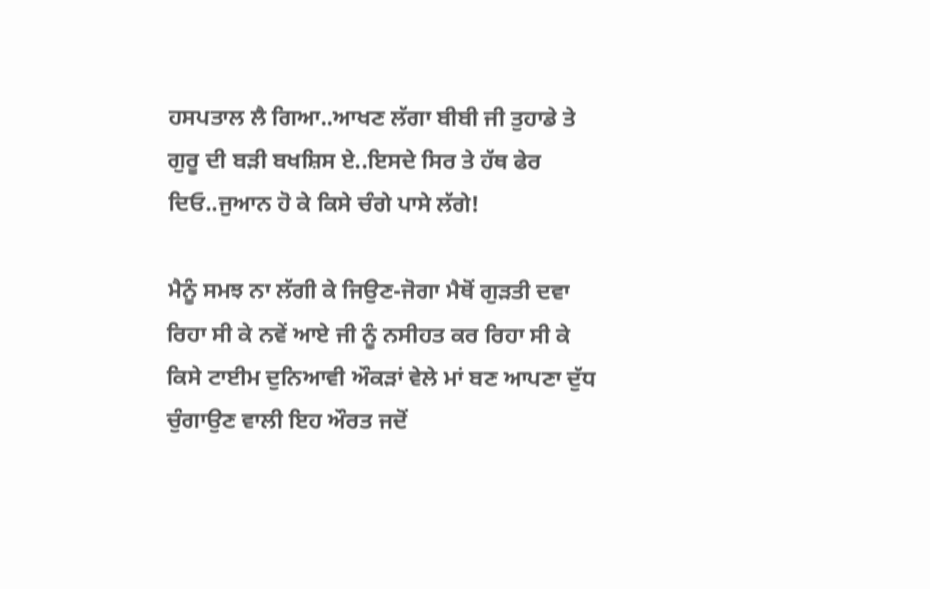ਹਸਪਤਾਲ ਲੈ ਗਿਆ..ਆਖਣ ਲੱਗਾ ਬੀਬੀ ਜੀ ਤੁਹਾਡੇ ਤੇ ਗੁਰੂ ਦੀ ਬੜੀ ਬਖਸ਼ਿਸ ਏ..ਇਸਦੇ ਸਿਰ ਤੇ ਹੱਥ ਫੇਰ ਦਿਓ..ਜੁਆਨ ਹੋ ਕੇ ਕਿਸੇ ਚੰਗੇ ਪਾਸੇ ਲੱਗੇ!

ਮੈਨੂੰ ਸਮਝ ਨਾ ਲੱਗੀ ਕੇ ਜਿਉਣ-ਜੋਗਾ ਮੈਥੋਂ ਗੁੜਤੀ ਦਵਾ ਰਿਹਾ ਸੀ ਕੇ ਨਵੇਂ ਆਏ ਜੀ ਨੂੰ ਨਸੀਹਤ ਕਰ ਰਿਹਾ ਸੀ ਕੇ ਕਿਸੇ ਟਾਈਮ ਦੁਨਿਆਵੀ ਔਕੜਾਂ ਵੇਲੇ ਮਾਂ ਬਣ ਆਪਣਾ ਦੁੱਧ ਚੁੰਗਾਉਣ ਵਾਲੀ ਇਹ ਔਰਤ ਜਦੋਂ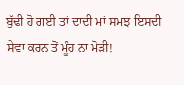ਬੁੱਢੀ ਹੋ ਗਈ ਤਾਂ ਦਾਦੀ ਮਾਂ ਸਮਝ ਇਸਦੀ ਸੇਵਾ ਕਰਨ ਤੋਂ ਮੂੰਹ ਨਾ ਮੋੜੀ!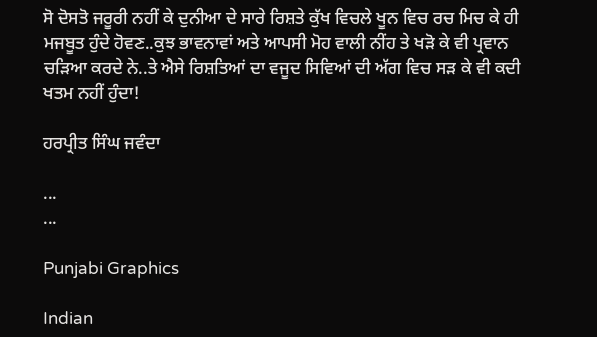ਸੋ ਦੋਸਤੋ ਜਰੂਰੀ ਨਹੀਂ ਕੇ ਦੁਨੀਆ ਦੇ ਸਾਰੇ ਰਿਸ਼ਤੇ ਕੁੱਖ ਵਿਚਲੇ ਖੂਨ ਵਿਚ ਰਚ ਮਿਚ ਕੇ ਹੀ ਮਜਬੂਤ ਹੁੰਦੇ ਹੋਵਣ..ਕੁਝ ਭਾਵਨਾਵਾਂ ਅਤੇ ਆਪਸੀ ਮੋਹ ਵਾਲੀ ਨੀਂਹ ਤੇ ਖੜੋ ਕੇ ਵੀ ਪ੍ਰਵਾਨ ਚੜਿਆ ਕਰਦੇ ਨੇ..ਤੇ ਐਸੇ ਰਿਸ਼ਤਿਆਂ ਦਾ ਵਜੂਦ ਸਿਵਿਆਂ ਦੀ ਅੱਗ ਵਿਚ ਸੜ ਕੇ ਵੀ ਕਦੀ ਖਤਮ ਨਹੀਂ ਹੁੰਦਾ!

ਹਰਪ੍ਰੀਤ ਸਿੰਘ ਜਵੰਦਾ

...
...

Punjabi Graphics

Indian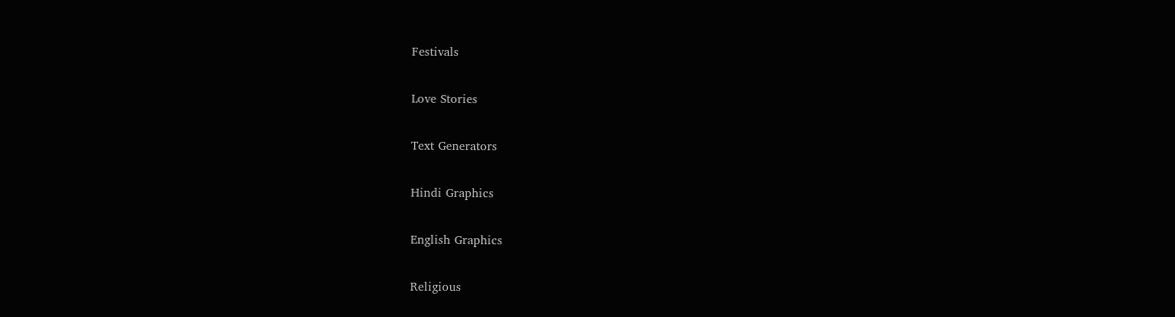Festivals

Love Stories

Text Generators

Hindi Graphics

English Graphics

Religious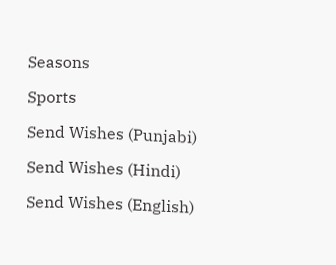Seasons

Sports

Send Wishes (Punjabi)

Send Wishes (Hindi)

Send Wishes (English)